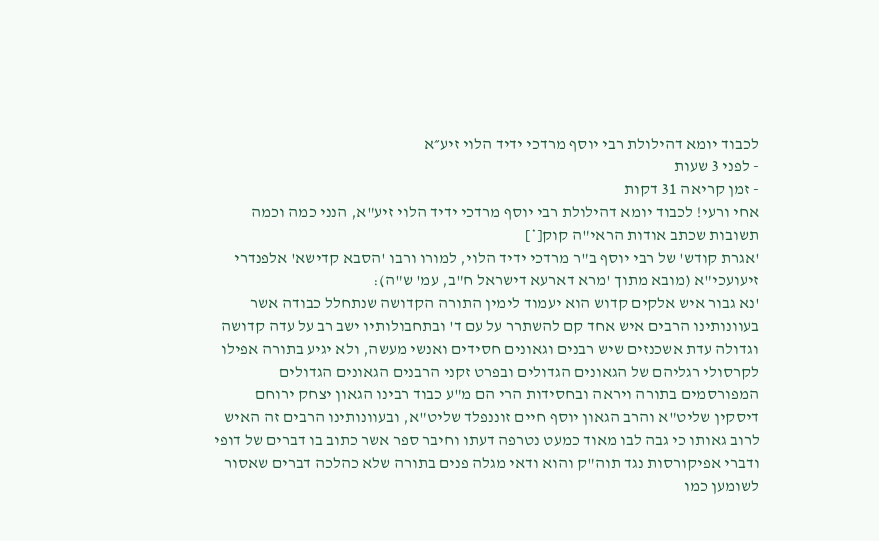לכבוד יומא דהילולת רבי יוסף מרדכי ידיד הלוי זיע״א
- לפני 3 שעות
- זמן קריאה 31 דקות
אחי ורעי! לכבוד יומא דהילולת רבי יוסף מרדכי ידיד הלוי זיע"א, הנני כמה וכמה תשובות שכתב אודות הראי"ה קוק[*]
'אגרת קודש' של רבי יוסף ב"ר מרדכי ידיד הלוי, למורו ורבו 'הסבא קדישא' אלפנדרי זיעועכי"א (מובא מתוך 'מרא דארעא דישראל ח"ב, עמ' ש"ה):
'נא גבור איש אלקים קדוש הוא יעמוד לימין התורה הקדושה שנתחלל כבודה אשר בעוונותינו הרבים איש אחד קם להשתרר על עם ד' ובתחבולותיו ישב רב על עדה קדושה וגדולה עדת אשכנזים שיש רבנים וגאונים חסידים ואנשי מעשה, ולא יגיע בתורה אפילו לקרסולי רגליהם של הגאונים הגדולים ובפרט זקני הרבנים הגאונים הגדולים המפורסמים בתורה ויראה ובחסידות הרי הם מ"ע כבוד רבינו הגאון יצחק ירוחם דיסקין שליט"א והרב הגאון יוסף חיים זוננפלד שליט"א, ובעוונותינו הרבים זה האיש לרוב גאותו כי גבה לבו מאוד כמעט נטרפה דעתו וחיבר ספר אשר כתוב בו דברים של דופי ודברי אפיקורסות נגד תוה"ק והוא ודאי מגלה פנים בתורה שלא כהלכה דברים שאסור לשומען כמו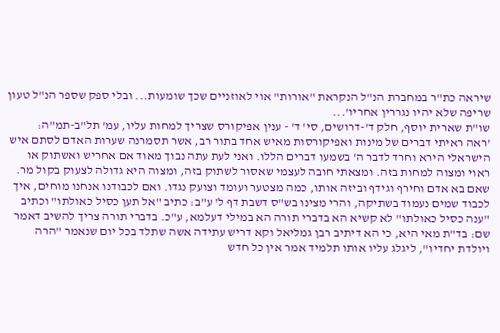שיראה כת"ר במחברת הנ"ל הנקראת "אורות" אוי לאוזניים שכך שומעות... ובלי ספק שספר הנ"ל טעון שריפה שלא יהיו נגררין אחריו'...
שו"ת שארית יוסף, חלק ד'-דרושים, סי' ד' - ענין אפיקורס שצריך למחות עליו, עמ' תל"ב-תמ"ה:
'ראה ראיתי דברים של מינות ואפיקורסות מאיש אחד בתור רב, אשר תסמרנה שערות האדם לסתם איש הישראלי הירא וחרד לדבר ה' בשמעו דברים הללו. ואני לעת עתה נבוך מאוד אם אחריש ואשתוק או ראוי ומצוה למחות בזה. ומצאתי חובה לעצמי שאסור לשתוק בזה, ומצוה היא גדולה לצעוק בקול מר. שאם בא אדם וחירף וגידף וביזה אותו, כמה מצטער ועומד וצועק נגדו. ואם לכבודנו אנחנו מוחים, איך לכבוד שמים נעמוד בשתיקה, והרי מצינו בש"ס דשבת דף ל' ע"ב: כתיב "אל תען כסיל כאולתו" וכתיב "ענה כסיל כאולתו" לא קשיא הא בדברי תורה הא במילי דעלמא, ע"כ. בדברי תורה צריך להשיב דאמר שם: בד"ת מאי היא, כי הא דיתיב רבן גמליאל וקא דריש עתידה אשה שתלד בכל יום שנאמר "הרה ויולדת יחדיו", ליגלג עליו אותו תלמיד אמר אין כל חדש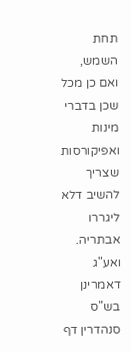תחת השמש, ואם כן מכל שכן בדברי מינות ואפיקורסות שצריך להשיב דלא ליגררו אבתריה.
ואע"ג דאמרינן בש"ס סנהדרין דף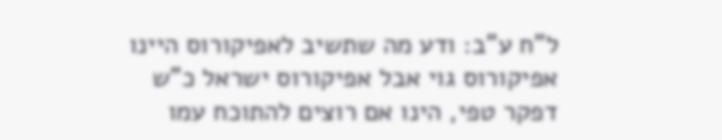ל"ח ע"ב: ודע מה שתשיב לאפיקורוס היינו אפיקורוס גוי אבל אפיקורוס ישראל כ"ש דפקר טפי, הינו אם רוצים להתוכח עמו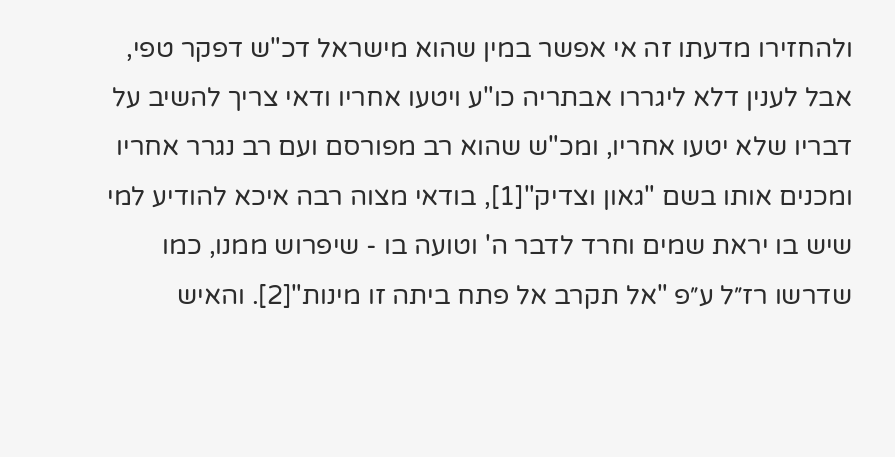ולהחזירו מדעתו זה אי אפשר במין שהוא מישראל דכ"ש דפקר טפי, אבל לענין דלא ליגררו אבתריה כו"ע ויטעו אחריו ודאי צריך להשיב על דבריו שלא יטעו אחריו, ומכ"ש שהוא רב מפורסם ועם רב נגרר אחריו ומכנים אותו בשם "גאון וצדיק"[1], בודאי מצוה רבה איכא להודיע למי שיש בו יראת שמים וחרד לדבר ה' וטועה בו - שיפרוש ממנו, כמו שדרשו רז״ל ע״פ "אל תקרב אל פתח ביתה זו מינות"[2]. והאיש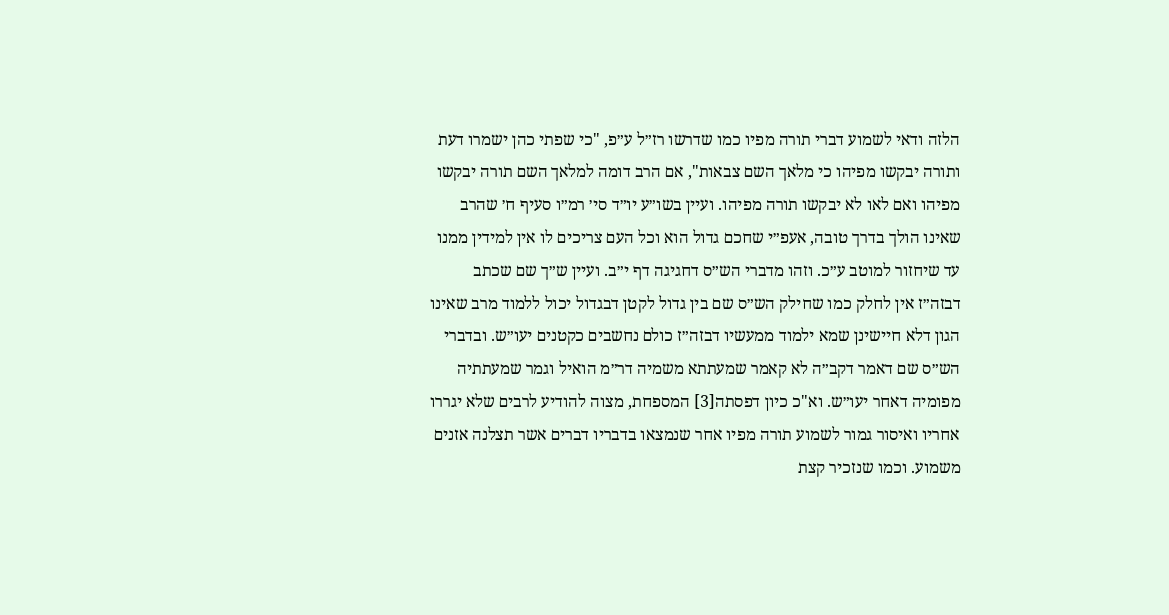הלזה ודאי לשמוע דברי תורה מפיו כמו שדרשו רז״ל ע״פ, "כי שפתי כהן ישמרו דעת ותורה יבקשו מפיהו כי מלאך השם צבאות", אם הרב דומה למלאך השם תורה יבקשו מפיהו ואם לאו לא יבקשו תורה מפיהו. ועיין בשו״ע יו״ד סי׳ רמ״ו סעיף ח׳ שהרב שאינו הולך בדרך טובה, אעפ״י שחכם גדול הוא וכל העם צריכים לו אין למידין ממנו עד שיחזור למוטב ע״כ. וזהו מדברי הש״ס דחגיגה דף י״ב. ועיין ש״ך שם שכתב דבזה״ז אין לחלק כמו שחילק הש״ס שם בין גדול לקטן דבגדול יכול ללמוד מרב שאינו הגון דלא חיישינן שמא ילמוד ממעשיו דבזה״ז כולם נחשבים כקטנים יעו״ש. ובדברי הש״ס שם דאמר דקב״ה לא קאמר שמעתתא משמיה דר״מ הואיל וגמר שמעתתיה מפומיה דאחר יעו״ש. וא"כ כיון דפסתה[3] המספחת, מצוה להודיע לרבים שלא יגררו אחריו ואיסור גמור לשמוע תורה מפיו אחר שנמצאו בדבריו דברים אשר תצלנה אזנים משמוע. וכמו שנזכיר קצת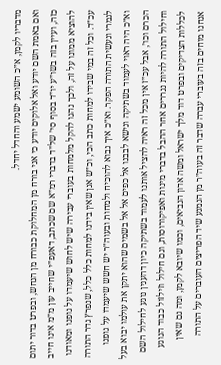מדבריו לקמן, א״כ השומע ישמע והחדל יחדל.
ואם באמת השם יודע ואל אלוקים יודע כי אני בורח מן המחלוקת כבורח מן הנחש, ובפרט בדור יתום כזה, ועיין בזה בשו״ע יו״ד בסוף סי׳ של״ד בדברי רמ״א שם שכתב, דאעפ״י שחייב עון מ״מ אינו חייב להוציא ממונו על זה, ולכך נהגו להקל מלמחות בעוברי עבירה שיש לחוש שיעמדו על גופנו ומאודנו עכ״ד. וכל זה במי שבידו למחות כתב הכי, וכ״ש אנן שאין בידנו למחות כלל כלל, שנפרץ גדר התורה לגמרי ונעשית התורה הפקר. וא״כ איך נבוא להוכיח ולמחות ובעוה״ר יש חשש שיעמדו על גופנו וא״כ היה ראוי לעמוד בשתיקה ונישא לבבנו אל כפים אל אל בשמים שהוא יתקן את עולמו יבוא בעל הכרם וכו׳, אבל עכ״ז אין מכל זה ראיה להציל אותנו לעמוד בשתיקה כיון דהענין נוגע לחילול השם וחילול התורה להיות נגררים אחר ההבל בדברי מינות ואפיקורוסות, וגם חילול וזילזול כבוד הנוגע לכללות הצדיקים ובפרט דוד מלך ישראל ומשה אדון הנביאים, וכמו שיובא לקמן, ומה גם שאין אנחנו מוחים בזה בעוברי עברה שדבר זה בעוה״ר מן הנמנע שיד הפריצים העוברים על התורה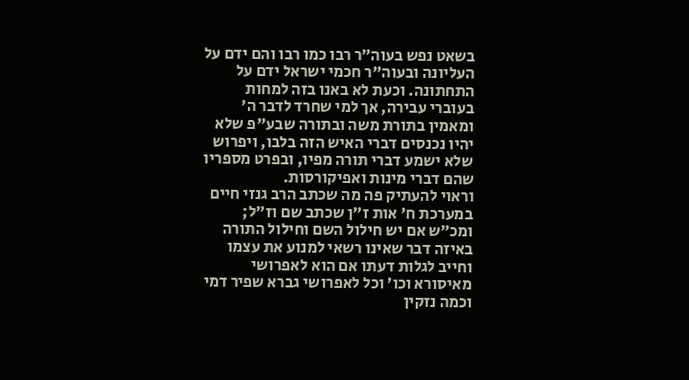בשאט נפש בעוה״ר רבו כמו רבו והם ידם על העליונה ובעוה"ר חכמי ישראל ידם על התחתונה. וכעת לא באנו בזה למחות בעוברי עבירה, אך למי שחרד לדבר ה' ומאמין בתורת משה ובתורה שבע"פ שלא יהיו נכנסים דברי האיש הזה בלבו, ויפרוש שלא ישמע דברי תורה מפיו, ובפרט מספריו שהם דברי מינות ואפיקורסות.
וראוי להעתיק פה מה שכתב הרב גנזי חיים במערכת ח' אות ז״ן שכתב שם וז״ל; ומכ״ש אם יש חילול השם וחילול התורה באיזה דבר שאינו רשאי למנוע את עצמו וחייב לגלות דעתו אם הוא לאפרושי מאיסורא וכו׳ וכל לאפרושי גברא שפיר דמי וכמה נזקין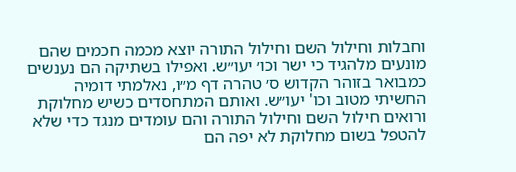וחבלות וחילול השם וחילול התורה יוצא מכמה חכמים שהם מונעים מלהגיד כי ישר וכו׳ יעו״ש. ואפילו בשתיקה הם נענשים כמבואר בזוהר הקדוש ס׳ טהרה דף מ״ו, נאלמתי דומיה החשיתי מטוב וכו' יעו״ש. ואותם המתחסדים כשיש מחלוקת ורואים חילול השם וחילול התורה והם עומדים מנגד כדי שלא להטפל בשום מחלוקת לא יפה הם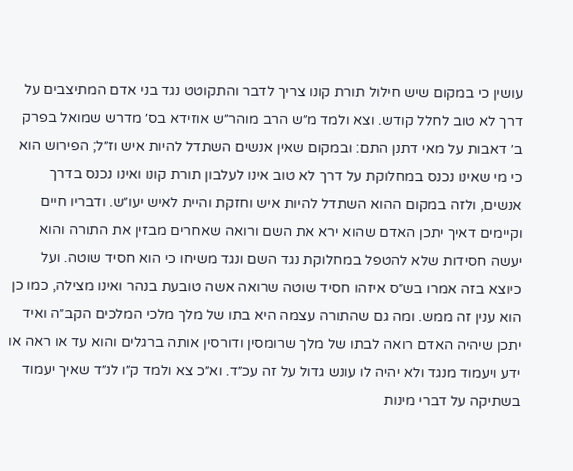עושין כי במקום שיש חילול תורת קונו צריך לדבר והתקוטט נגד בני אדם המתיצבים על דרך לא טוב לחלל קודש. וצא ולמד מ״ש הרב מוהר״ש אוזידא בס׳ מדרש שמואל בפרק ב׳ דאבות על מאי דתנן התם: ובמקום שאין אנשים השתדל להיות איש וז״ל; הפירוש הוא כי מי שאינו נכנס במחלוקת על דרך לא טוב אינו לעלבון תורת קונו ואינו נכנס בדרך אנשים, ולזה במקום ההוא השתדל להיות איש וחזקת והיית לאיש יעו״ש. ודבריו חיים וקיימים דאיך יתכן האדם שהוא ירא את השם ורואה שאחרים מבזין את התורה והוא יעשה חסידות שלא להטפל במחלוקת נגד השם ונגד משיחו כי הוא חסיד שוטה. ועל כיוצא בזה אמרו בש״ס איזהו חסיד שוטה שרואה אשה טובעת בנהר ואינו מצילה, כמו כן הוא ענין זה ממש. ומה גם שהתורה עצמה היא בתו של מלך מלכי המלכים הקב״ה ואיד יתכן שיהיה האדם רואה לבתו של מלך שרומסין ודורסין אותה ברגלים והוא עד או ראה או ידע ויעמוד מנגד ולא יהיה לו עונש גדול על זה עכ״ד. וא״כ צא ולמד ק״ו לנ״ד שאיך יעמוד בשתיקה על דברי מינות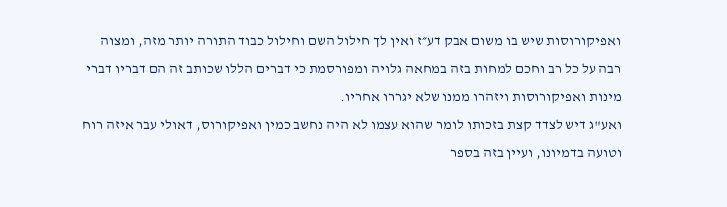ואפיקורוסות שיש בו משום אבק דע״ז ואין לך חילול השם וחילול כבוד התורה יותר מזה, ומצוה רבה על כל רב וחכם למחות בזה במחאה גלויה ומפורסמת כי דברים הללו שכותב זה הם דבריו דברי מינות ואפיקורוסות ויזהרו ממנו שלא יגררו אחריו.
ואע"ג דיש לצדד קצת בזכותו לומר שהוא עצמו לא היה נחשב כמין ואפיקורוס, דאולי עבר איזה רוח וטועה בדמיונו, ועיין בזה בספר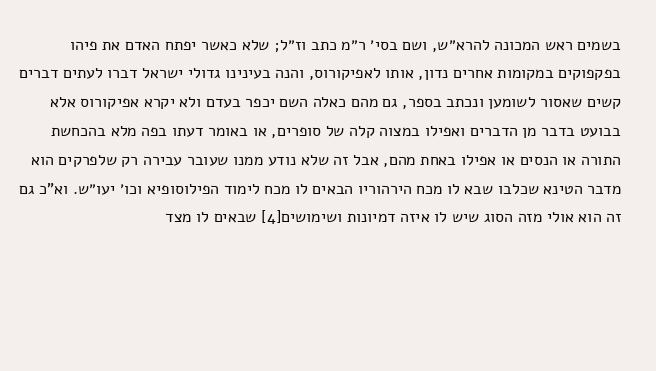בשמים ראש המכונה להרא״ש, ושם בסי׳ ר״מ כתב וז״ל; שלא כאשר יפתח האדם את פיהו בפקפוקים במקומות אחרים נדון, אותו לאפיקורוס, והנה בעינינו גדולי ישראל דברו לעתים דברים קשים שאסור לשומען ונכתב בספר, גם מהם כאלה השם יכפר בעדם ולא יקרא אפיקורוס אלא בבועט בדבר מן הדברים ואפילו במצוה קלה של סופרים, או באומר דעתו בפה מלא בהכחשת התורה או הנסים או אפילו באחת מהם, אבל זה שלא נודע ממנו שעובר עבירה רק שלפרקים הוא מדבר הטינא שכלבו שבא לו מכח הירהוריו הבאים לו מכח לימוד הפילוסופיא וכו׳ יעו״ש. וא"כ גם זה הוא אולי מזה הסוג שיש לו איזה דמיונות ושימושים[4] שבאים לו מצד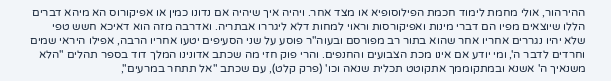ההירהור, אולי מחמת לימוד חכמת הפילוסופיא או מצד אחר. ויהיה איך שיהיה אם נדונו כמין או אפיקורוס הא מיהא דברים הללו שיוצאים מפיו הם דברי מינות ואפיקורסות וראוי למחות דלא ליגררו אבתריה. ואדרבה מזה הוא דאיכא חשש טפי שלא יהיו נגררים אחריו אחר שהוא בתור רב מפורסם ובעוה"ר פוסע על שני הסעיפים יטעו אחריו הרבה, אפילו היראי שמים וחרדים לדבר ה', ומי יודע אם אינו מכת הצבועים והחנפים. והרי פוק חזי מה שכתב אדונינו המלך דוד בספר תהלים "הלא משנאיך ה' אשנא ובמתקוממך אתקוטט תכלית שנאה וכו' (פרק קלט), עם שכתב "אל תתחר במרעים",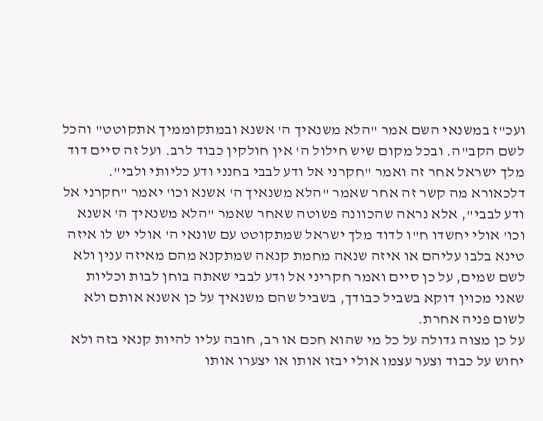ועכ"ז במשנאי השם אמר "הלא משנאיך ה' אשנא ובמתקוממיך אתקוטט" והכל לשם הקב"ה. ובכל מקום שיש חילול ה' אין חולקין כבוד לרב. ועל זה סיים דוד מלך ישראל אחר זה ואמר "חקרני אל ודע לבבי בחנני ודע כליותי ולבי". דלכאורא מה קשר זה אחר שאמר "הלא משנאיך ה' אשנא וכו' יאמר "חקרני אל ודע לבבי", אלא נראה שהכוונה פשוטה שאחר שאמר "הלא משנאיך ה' אשנא וכו' אולי יחשדו ח"ו לדוד מלך ישראל שמתקוטט עם שונאי ה' אולי יש לו איזה טינא בלבו עליהם או איזה שנאה מחמת קנאה שמתקנא מהם מאיזה ענין ולא לשם שמים, על כן סיים ואמר חקריני אל ודע לבבי שאתה בוחן לבות וכליות שאני מכוין דוקא בשביל כבודך, בשביל שהם משנאיך על כן אשנא אותם ולא לשום פניה אחרת.
על כן מצוה גדולה על כל מי שהוא חכם או רב, חובה עליו להיות קנאי בזה ולא יחוש על כבוד וצער עצמו אולי יבזו אותו או יצערו אותו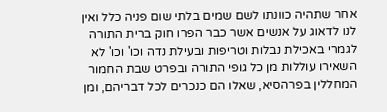אחר שתהיה כוונתו לשם שמים בלתי שום פניה כלל ואין לנו לדאוג על אנשים אשר כבר הפרו חוק ברית התורה לגמרי באכילת נבלות וטריפות ובעילת נדה וכו' וכו' לא השאירו עוללות מן כל גופי התורה ובפרט שבת החמור המחללין בפרהסיא, שאלו הם כנכרים לכל דבריהם, ומן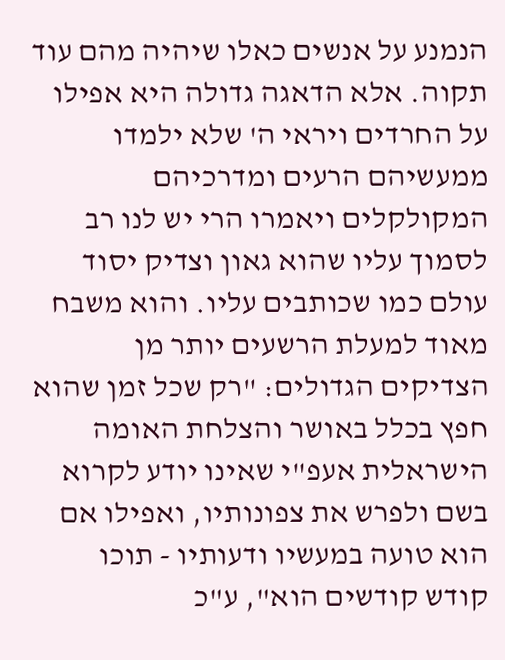הנמנע על אנשים כאלו שיהיה מהם עוד תקוה. אלא הדאגה גדולה היא אפילו על החרדים ויראי ה' שלא ילמדו ממעשיהם הרעים ומדרכיהם המקולקלים ויאמרו הרי יש לנו רב לסמוך עליו שהוא גאון וצדיק יסוד עולם כמו שכותבים עליו. והוא משבח מאוד למעלת הרשעים יותר מן הצדיקים הגדולים: "רק שכל זמן שהוא חפץ בכלל באושר והצלחת האומה הישראלית אעפ"י שאינו יודע לקרוא בשם ולפרש את צפונותיו, ואפילו אם הוא טועה במעשיו ודעותיו - תוכו קודש קודשים הוא", ע"כ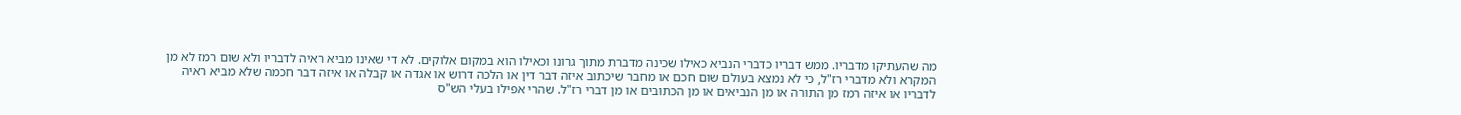מה שהעתיקו מדבריו. ממש דבריו כדברי הנביא כאילו שכינה מדברת מתוך גרונו וכאילו הוא במקום אלוקים. לא די שאינו מביא ראיה לדבריו ולא שום רמז לא מן המקרא ולא מדברי רז"ל, כי לא נמצא בעולם שום חכם או מחבר שיכתוב איזה דבר דין או הלכה דרוש או אגדה או קבלה או איזה דבר חכמה שלא מביא ראיה לדבריו או איזה רמז מן התורה או מן הנביאים או מן הכתובים או מן דברי רז"ל. שהרי אפילו בעלי הש"ס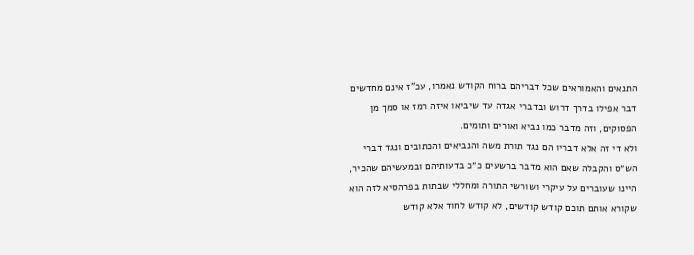התנאים והאמוראים שכל דבריהם ברוח הקודש נאמרו, עכ"ז אינם מחדשים דבר אפילו בדרך דרוש ובדברי אגדה עד שיביאו איזה רמז או סמך מן הפסוקים, וזה מדבר כמו נביא ואורים ותומים.
ולא די זה אלא דבריו הם נגד תורת משה והנביאים והכתובים ונגד דברי הש״ס והקבלה שאם הוא מדבר ברשעים כ״כ בדעותיהם ובמעשיהם שהכיר, היינו שעוברים על עיקרי ושורשי התורה ומחללי שבתות בפרהסיא לזה הוא שקורא אותם תוכם קודש קודשים, לא קודש לחוד אלא קודש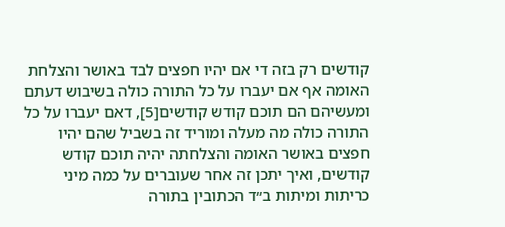קודשים רק בזה די אם יהיו חפצים לבד באושר והצלחת האומה אף אם יעברו על כל התורה כולה בשיבוש דעתם ומעשיהם הם תוכם קודש קודשים[5], דאם יעברו על כל התורה כולה מה מעלה ומוריד זה בשביל שהם יהיו חפצים באושר האומה והצלחתה יהיה תוכם קודש קודשים, ואיך יתכן זה אחר שעוברים על כמה מיני כריתות ומיתות ב״ד הכתובין בתורה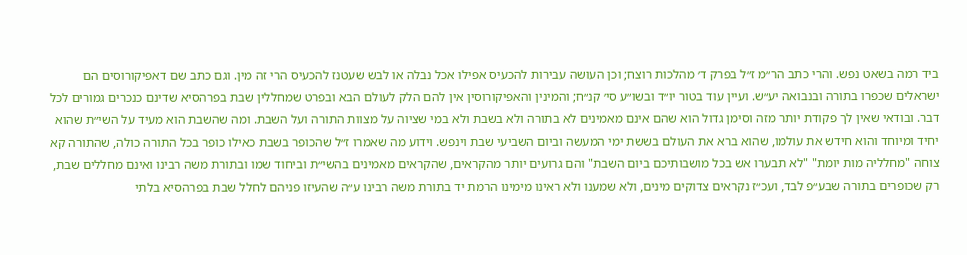ביד רמה בשאט נפש. והרי כתב הר״מ ז״ל בפרק ד׳ מהלכות רוצח; וכן העושה עבירות להכעיס אפילו אכל נבלה או לבש שעטנז להכעיס הרי זה מין. וגם כתב שם דאפיקורוסים הם ישראלים שכפרו בתורה ובנבואה יע״ש. ועיין עוד בטור יו״ד ובשו״ע סי׳ קנ״ח; והמינין והאפיקורוסין אין להם הלק לעולם הבא ובפרט שמחללין שבת בפרהסיא שדינם כנכרים גמורים לכל דבר. ובודאי שאין לך פקודת יותר מזה וסימן גדול הוא שהם אינם מאמינים לא בתורה ולא בשבת ולא במי שציוה על מצוות התורה ועל השבת. ומה שהשבת הוא מעיד על השי״ת שהוא יחיד ומיוחד והוא חידש את עולמו, שהוא ברא את העולם בששת ימי המעשה וביום השביעי שבת וינפש. וידוע מה שאמרו ז״ל שהכופר בשבת כאילו כופר בכל התורה כולה, שהתורה קא צוחה "מחלליה מות יומת" "לא תבערו אש בכל מושבותיכם ביום השבת" והם גרועים יותר מהקראים, שהקראים מאמינים בהשי״ת וביחוד שמו ובתורת משה רבינו ואינם מחללים שבת, רק שכופרים בתורה שבע״פ לבד, ועכ״ז נקראים צדוקים מינים, ולא שמענו ולא ראינו מימינו הרמת יד בתורת משה רבינו ע״ה שהעיזו פניהם לחלל שבת בפרהסיא בלתי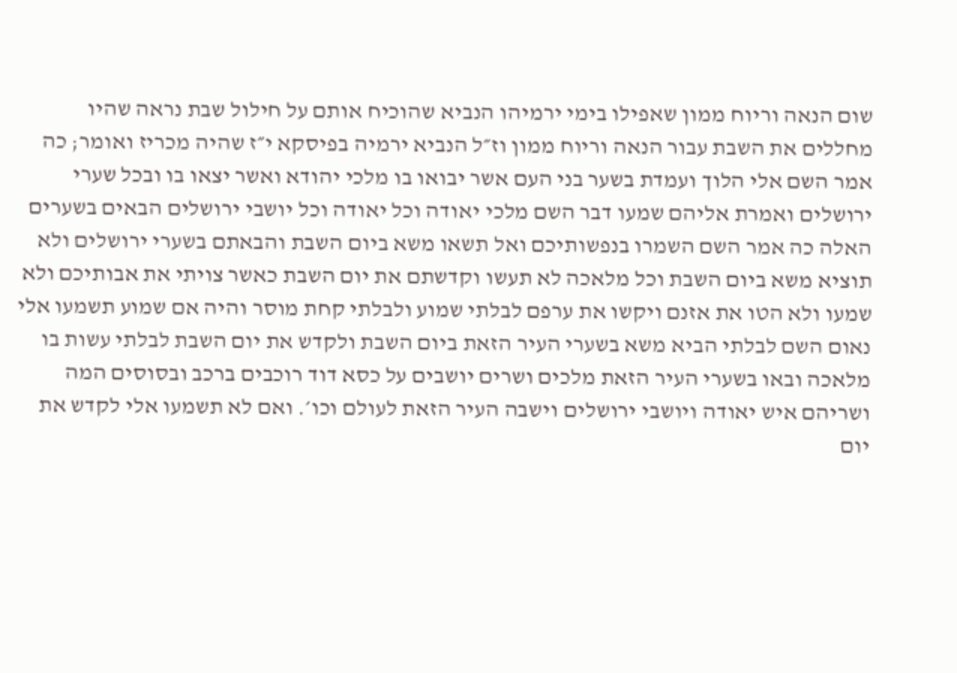שום הנאה וריוח ממון שאפילו בימי ירמיהו הנביא שהוכיח אותם על חילול שבת נראה שהיו מחללים את השבת עבור הנאה וריוח ממון וז״ל הנביא ירמיה בפיסקא י״ז שהיה מכריז ואומר; כה אמר השם אלי הלוך ועמדת בשער בני העם אשר יבואו בו מלכי יהודא ואשר יצאו בו ובכל שערי ירושלים ואמרת אליהם שמעו דבר השם מלכי יאודה וכל יאודה וכל יושבי ירושלים הבאים בשערים האלה כה אמר השם השמרו בנפשותיכם ואל תשאו משא ביום השבת והבאתם בשערי ירושלים ולא תוציא משא ביום השבת וכל מלאכה לא תעשו וקדשתם את יום השבת כאשר צויתי את אבותיכם ולא שמעו ולא הטו את אזנם ויקשו את ערפם לבלתי שמוע ולבלתי קחת מוסר והיה אם שמוע תשמעו אלי נאום השם לבלתי הביא משא בשערי העיר הזאת ביום השבת ולקדש את יום השבת לבלתי עשות בו מלאכה ובאו בשערי העיר הזאת מלכים ושרים יושבים על כסא דוד רוכבים ברכב ובסוסים המה ושריהם איש יאודה ויושבי ירושלים וישבה העיר הזאת לעולם וכו׳. ואם לא תשמעו אלי לקדש את יום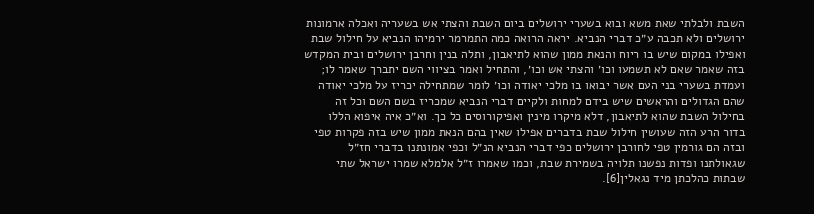השבת ולבלתי שאת משא ובוא בשערי ירושלים ביום השבת והצתי אש בשעריה ואכלה ארמונות ירושלים ולא תכבה ע״כ דברי הנביא. יראה הרואה כמה התמרמר ירמיהו הנביא על חילול שבת ואפילו במקום שיש בו ריוח והנאת ממון שהוא לתיאבון, ותלה בנין וחרבן ירושלים ובית המקדש בזה שאמר שאם לא תשמעו וכו׳ והצתי אש וכו׳, והתחיל ואמר בציווי השם יתברך שאמר לו; ועמדת בשערי בני העם אשר יבואו בו מלכי יאודה וכו׳ לומר שמתחילה יכריז על מלכי יאודה שהם הגדולים והראשים שיש בידם למחות ולקיים דברי הנביא שמכריז בשם השם וכל זה בחילול השבת שהוא לתיאבון, דלא מיקרו מינין ואפיקורוסים כל כך. וא״כ איה איפוא הללו בדור הרע הזה שעושין חילול שבת בדברים אפילו שאין בהם הנאת ממון שיש בזה פקרות טפי ובזה הם גורמין טפי לחורבן ירושלים כפי דברי הנביא הנ״ל וכפי אמונתנו בדברי חז״ל שגאולתנו ופדות נפשנו תלויה בשמירת שבת, וכמו שאמרו ז״ל אלמלא שמרו ישראל שתי שבתות כהלכתן מיד נגאלין[6].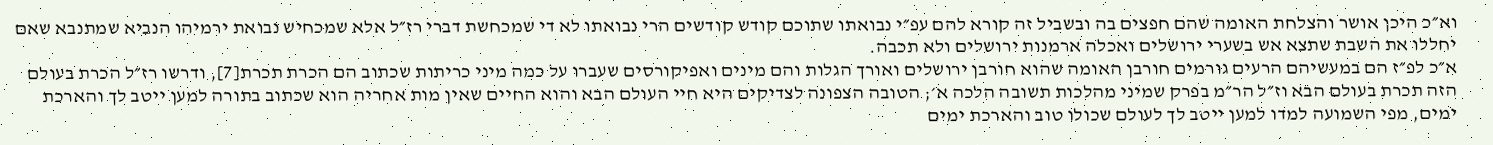וא״כ היכן אושר והצלחת האומה שהם חפצים בה ובשביל זה קורא להם עפ״י נבואתו שתוכם קודש קודשים הרי נבואתו לא די שמכחשת דברי רז״ל אלא שמכחיש נבואת ירמיהו הנביא שמתנבא שאם יחללו את השבת שתצא אש בשערי ירושלים ואכלה ארמנות ירושלים ולא תכבה.
א״כ לפ״ז הם במעשיהם הרעים גורמים חורבן האומה שהוא חורבן ירושלים ואורך הגלות והם מינים ואפיקורסים שעברו על כמה מיני כריתות שכתוב הם הכרת תכרת[7], ודרשו רז״ל הכרת בעולם הזה תכרת בעולם הבא וז״ל הר״מ בפרק שמיני מהלכות תשובה הלכה א׳; הטובה הצפונה לצדיקים היא חיי העולם הבא והוא החיים שאין מות אחריה הוא שכתוב בתורה למען ייטב לך והארכת ימים, מפי השמועה למדו למען ייטב לך לעולם שכולו טוב והארכת ימים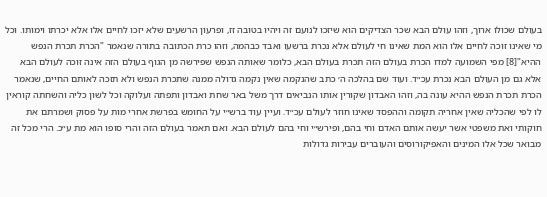בעולם שכולו ארוך, וזהו עולם הבא שכר הצדיקים הוא שיזכו לנועם זה ויהיו בטובה זז, ופרעון הרשעים שלא יזכו לחיים אלו אלא יכרתו וימותו. וכל מי שאינו זוכה לחיים אלו הוא המת שאינו חי לעולם אלא נכרת ברשעו ואבד כבהמה, וזהו כרת הכתובה בתורה שנאמר "הכרת תכרת הנפש ההיא"[8] מפי השמועה למדו הכרת בעולם הזה תכרת בעולם הבא, כלומר שאותה הנפש שפירשה מן הגוף בעולם הזה אינה זוכה לעולם הבא אלא גם מן העולם הבא נכרת עכ״ד. ועוד שם בהלכה ה׳ כתב שהנקמה שאין נקמה גדולה ממנה שתכרת הנפש ולא תזכה לאותם החיים, שנאמר הכרת תכרת הנפש ההיא עונה בה, וזהו האבדון שקורין אותו הנביאים דרך משל באר שחת ואבדון ותפתה ועלוקה וכל לשון כליה והשחתה קוראין לו לפי שהכליה שאין אחריה תקומה וההפסד שאינו חוזר לעולם עכ״ד. ועיין עוד ברש״י על החומש בפרשת אחרי מות על פסוק ושמרתם את חוקותי ואת משפטי אשר יעשה אותם האדם וחי בהם, ופירש״י וחי בהם לעולם הבא. ואם תאמר בעולם הזה והרי סופו הוא מת ע״כ. הרי מכל זה מבואר שכל אלו המינים והאפיקורוסים והעוברים עבירות גדולות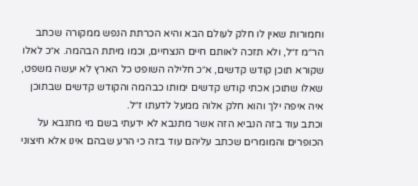וחמורות שאין לו חלק לעולם הבא והיא הכרתת הנפש ממקורה שכתב הר״מ ז״ל, ולא תזכה לאותם חיים הנצחיים, וכמו מיתת הבהמה. א״כ לאלו שקורא תוכן קודש קדשים, א״כ חלילה השופט כל הארץ לא יעשה משפט, שאלו שתוכן אכתי קודש קדשים ימותו כבהמה והקודש קדשים שבתוכן איה איפה ילך והוא חלק אלוה ממעל לדעתו ז״ל.
וכתב עוד בזה הנביא הזה אשר מתנבא לא ידעתי בשם מי מתנבא על הכופרים והמומרים שכתב עליהם עוד בזה כי הרע שבהם אינו אלא חיצוני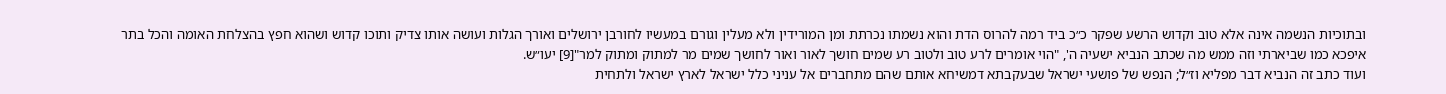ובתוכיות הנשמה אינה אלא טוב וקדוש הרשע שפקר כ״כ ביד רמה להרוס הדת והוא נשמתו נכרתת ומן המורידין ולא מעלין וגורם במעשיו לחורבן ירושלים ואורך הגלות ועושה אותו צדיק ותוכו קדוש ושהוא חפץ בהצלחת האומה והכל בתר איפכא כמו שביארתי וזה ממש מה שכתב הנביא ישעיה ה', "הוי אומרים לרע טוב ולטוב רע שמים חושך לאור ואור לחושך שמים מר למתוק ומתוק למר"[9] יעו״ש.
ועוד כתב זה הנביא דבר מפליא וז״ל; הנפש של פושעי ישראל שבעקבתא דמשיחא אותם שהם מתחברים אל עניני כלל ישראל לארץ ישראל ולתחית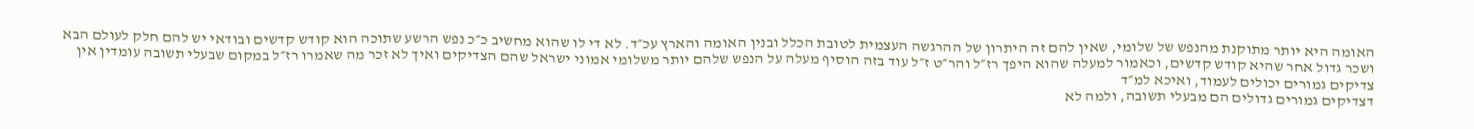האומה היא יותר מתוקנת מהנפש של שלומי, שאין להם זה היתרון של ההרגשה העצמית לטובת הכלל ובנין האומה והארץ עכ״ד. לא די לו שהוא מחשיב כ״כ נפש הרשע שתוכה הוא קודש קדשים ובודאי יש להם חלק לעולם הבא ושכר גדול אחר שהיא קודש קדשים, וכאמור למעלה שהוא היפך רז״ל והר״ט ז״ל עוד בזה הוסיף מעלה על הנפש שלהם יותר משלומי אמוני ישראל שהם הצדיקים ואיך לא זכר מה שאמרו רז״ל במקום שבעלי תשובה עומדין אין צדיקים גמורים יכולים לעמוד, ואיכא למ״ד
דצדיקים גמורים גדולים הם מבעלי תשובה, ולמה לא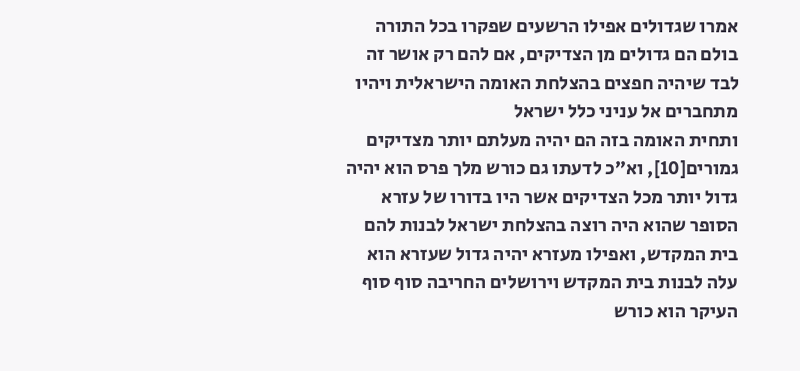אמרו שגדולים אפילו הרשעים שפקרו בכל התורה בולם הם גדולים מן הצדיקים, אם להם רק אושר זה לבד שיהיה חפצים בהצלחת האומה הישראלית ויהיו מתחברים אל עניני כלל ישראל
ותחית האומה בזה הם יהיה מעלתם יותר מצדיקים גמורים[10], וא״כ לדעתו גם כורש מלך פרס הוא יהיה גדול יותר מכל הצדיקים אשר היו בדורו של עזרא הסופר שהוא היה רוצה בהצלחת ישראל לבנות להם בית המקדש, ואפילו מעזרא יהיה גדול שעזרא הוא עלה לבנות בית המקדש וירושלים החריבה סוף סוף העיקר הוא כורש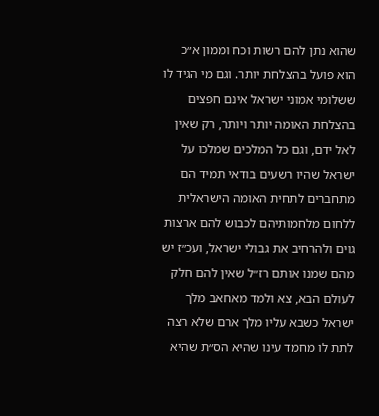שהוא נתן להם רשות וכח וממון א״כ הוא פועל בהצלחת יותר. וגם מי הגיד לו ששלומי אמוני ישראל אינם חפצים בהצלחת האומה יותר ויותר, רק שאין לאל ידם, וגם כל המלכים שמלכו על ישראל שהיו רשעים בודאי תמיד הם מתחברים לתחית האומה הישראלית ללחום מלחמותיהם לכבוש להם ארצות גוים ולהרחיב את גבולי ישראל, ועכ״ז יש מהם שמנו אותם רז״ל שאין להם חלק לעולם הבא, צא ולמד מאחאב מלך ישראל כשבא עליו מלך ארם שלא רצה לתת לו מחמד עינו שהיא הס״ת שהיא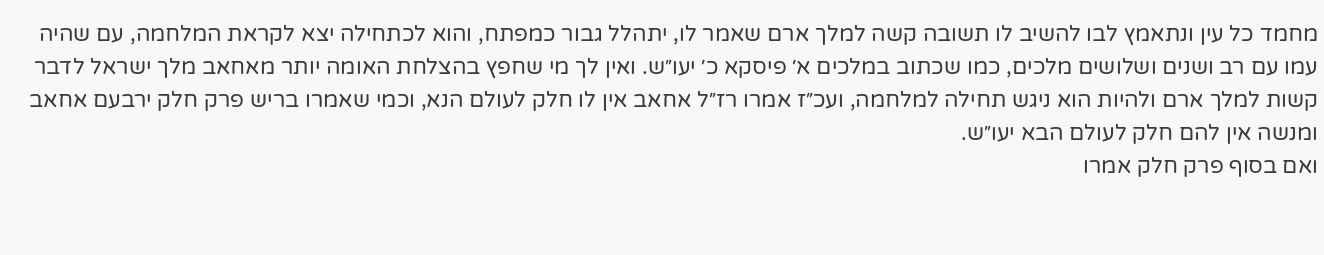מחמד כל עין ונתאמץ לבו להשיב לו תשובה קשה למלך ארם שאמר לו, יתהלל גבור כמפתח, והוא לכתחילה יצא לקראת המלחמה, עם שהיה עמו עם רב ושנים ושלושים מלכים, כמו שכתוב במלכים א׳ פיסקא כ׳ יעו״ש. ואין לך מי שחפץ בהצלחת האומה יותר מאחאב מלך ישראל לדבר קשות למלך ארם ולהיות הוא ניגש תחילה למלחמה, ועכ״ז אמרו רז״ל אחאב אין לו חלק לעולם הנא, וכמי שאמרו בריש פרק חלק ירבעם אחאב ומנשה אין להם חלק לעולם הבא יעו״ש.
ואם בסוף פרק חלק אמרו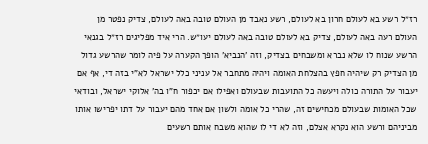רז״ל רשע בא לעולם חרון בא לעולם, רשע נאבד מן העולם טובה באה לעולם, צדיק נפטר מן העולם רעה באה לעולם, צדיק בא לעולם טובה באה לעולם יעו״ש. הרי איד מפליגים רז״ל בגנאי הרשע שנוח לו שלא נברא ומשבחים בצדיק, וזה 'הנביא' הופך הקערה על פיה לומר שהרשע גדול מן הצדיק רק שיהיה חפץ בהצלחת האומה ויהיה מתחבר אל עניני כלל ישראל לא"י בזה די, אף אם יעבור על התורה כולה ויעשה כל התועבות שבעולם ואפילו אם יכפור ח"ו בה' אלוקי ישראל, ובודאי שכל האומות שבעולם מכחישים זה, שהרי כל אומה ולשון אם אחד מהם יעבור על דתו יפרישו אותו מביניהם ורשע הוא נקרא אצלם, וזה לא די לו שהוא משבח אותם רשעים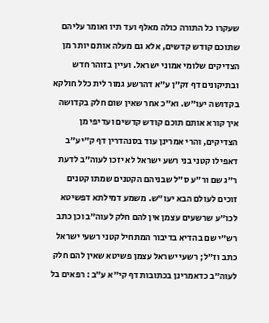שעקרו כל התורה כולה מאלף ועד תיו ואומר עליהם שתוכם קודש קדשים, אלא גם מעלה אותם יותר מן הצדיקים שלומי אמוני ישראל. ועיין בזוהר חדש ובתיקונים דף זק״ן ע״א דהרשע גמור לית כלל חולקא בקדושה יעו״ש. וא״כ אחר שאין שום חלק בקדושה איך קורא אותם תוכם קודש קדשים ועדיפי מן הצדיקים, והרי אמרינן עוד בסנהדרין דף ק״י ע״ב דאפילו קטני בני רשע ישראל לא יזכו לעוה״ב לדעת ר״ג שם ור״ע ס״ל שבניהם הקטנים שמתו קטנים זוכים לעולם הבא יעו״ש. משמע דמילתא דפשיטא לכו״ע שרשעים עצמן אין להם חלק לעוה״ב וכן כתב רש״י שם בהדיא בדיבור המתחיל קטני רשעי ישראל כתב וז״ל; רשעי ישראל עצמן פשיטא שאין להם חלק לעוה״ב כדאמרינן בכתובות דף קי״א ע״ב : רפאים בל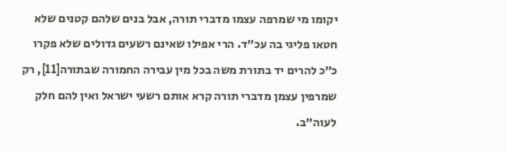יקומו מי שמרפה עצמו מדברי תורה, אבל בנים שלהם קטנים שלא חטאו פליגי בה עכ״ד. הרי אפילו שאינם רשעים גדולים שלא פקרו כ״כ להרים יד בתורת משה בכל מין עבירה החמורה שבתורה[11], רק שמרפין עצמן מדברי תורה קרא אותם רשעי ישראל ואין להם חלק לעוה״ב.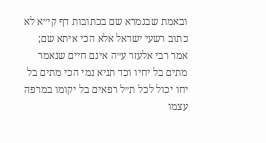ובאמת שבגמרא שם בכתובות דף קי״א לא כתוב רשעי ישראל אלא הכי איתא שם; אמר רבי אלעזר ע״ה אינם חיים שנאמר מתים בל יחיו וכד תניא נמי הכי מתים בל יחו יכול לכל ת״ל רפאים בל יקומו במרפה עצמו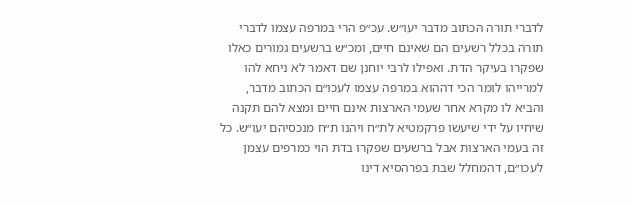לדברי תורה הכתוב מדבר יעו״ש. עכ״פ הרי במרפה עצמו לדברי תורה בכלל רשעים הם שאינם חיים, ומכ״ש ברשעים גמורים כאלו שפקרו בעיקר הדת. ואפילו לרבי יוחנן שם דאמר לא ניחא להו למרייהו לומר הכי דההוא במרפה עצמו לעכו״ם הכתוב מדבר, והביא לו מקרא אחר שעמי הארצות אינם חיים ומצא להם תקנה שיחיו על ידי שיעשו פרקמטיא לת״ח ויהנו ת״ח מנכסיהם יעו״ש. כל זה בעמי הארצות אבל ברשעים שפקרו בדת הוי כמרפים עצמן לעכו״ם, דהמחלל שבת בפרהסיא דינו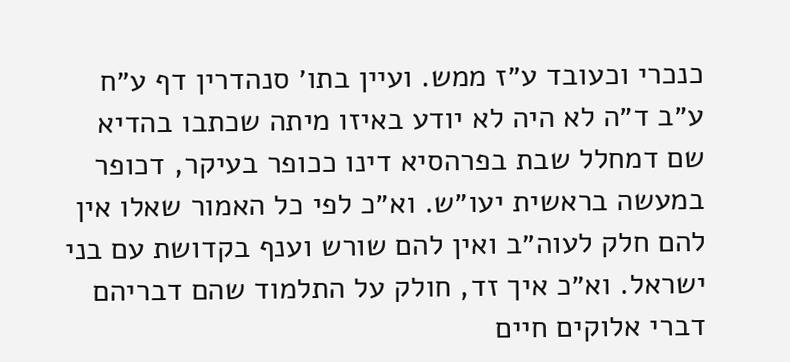כנכרי וכעובד ע״ז ממש. ועיין בתו׳ סנהדרין דף ע״ח ע״ב ד״ה לא היה לא יודע באיזו מיתה שכתבו בהדיא שם דמחלל שבת בפרהסיא דינו ככופר בעיקר, דכופר במעשה בראשית יעו״ש. וא״כ לפי כל האמור שאלו אין להם חלק לעוה״ב ואין להם שורש וענף בקדושת עם בני ישראל. וא״כ איך זד, חולק על התלמוד שהם דבריהם דברי אלוקים חיים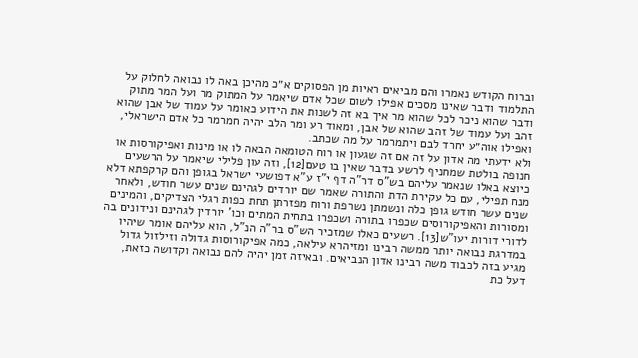וברוח הקודש נאמרו והם מביאים ראיות מן הפסוקים א״כ מהיכן באה לו נבואה לחלוק על התלמוד ודבר שאינו מסכים אפילו לשום שכל אדם שיאמר על המתוק מר ועל המר מתוק ודבר שהוא ניכר לכל שהוא מר איך בא זה לשנות את הידוע כאומר על עמוד של אבן שהוא זהב ועל עמוד של זהב שהוא של אבן, ומאוד רע ומר הלב יהיה חמרמר כל אדם הישראלי, ואפילו אוה״ע יחרד לבם ויתמרמר על מה שכתב.
ולא ידעתי מה אדון על זה אם זה שגעון או רוח הטומאה הבאה לו או מינות ואפיקורסות או חנופה בולטת שמחניף לרשע בדבר שאין בו טעם[12], וזה עון פלילי שיאמר על הרשעים כיוצא באלו שנאמר עליהם בש"ס דר"ה דף י"ז ע"א דפושעי ישראל בגופן והם קרקפתא דלא מנח תפילי, עם כל עקירת הדת והתורה שאמר שם יורדים לגהינם שנים עשר חודש, ולאחר שנים עשר חודש גופן כלה ונשמתן נשרפת ורוח מפזרתן תחת כפות רגלי הצדיקים, והמינים ומסורות והאפיקורוסים שכפרו בתורה ושכפרו בתחית המתים וכו' יורדין לגהינם ונידונים בה לדורי דורות יעו"ש[13]. רשעים כאלו שמזכיר הש"ס בר"ה הנ"ל, הוא עליהם אומר שיהיו במדרגת נבואה יותר ממשה רבינו ומזיהרא עילאה, כמה אפיקורוסות גדולה וזילזול גדול מגיע בזה לכבוד משה רבינו אדון הנביאים. ובאיזה זמן יהיה להם נבואה וקדושה כזאת, דעל כת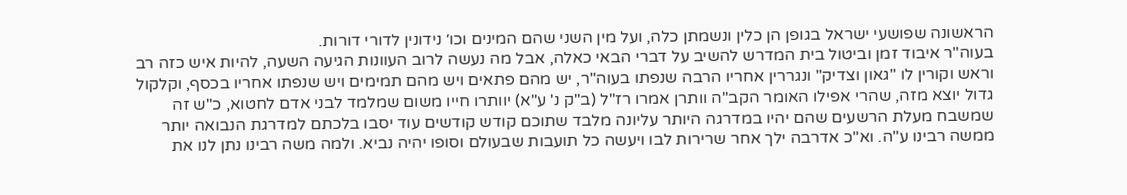הראשונה שפושעי ישראל בגופן הן כלין ונשמתן כלה, ועל מין השני שהם המינים וכו׳ נידונין לדורי דורות.
בעוה"ר איבוד זמן וביטול בית המדרש להשיב על דברי הבאי כאלה, אבל מה נעשה לרוב העוונות הגיעה השעה, להיות איש כזה רב וראש וקורין לו "גאון וצדיק" ונגררין אחריו הרבה שנפתו בעוה"ר, יש מהם פתאים ויש מהם תמימים ויש שנפתו אחריו בכסף, וקלקול גדול יוצא מזה, שהרי אפילו האומר הקב"ה וותרן אמרו רז"ל (ב"ק נ' ע"א) יוותרו חייו משום שמלמד לבני אדם לחטוא, כ"ש זה שמשבח מעלת הרשעים שהם יהיו במדרגה היותר עליונה מלבד שתוכם קודש קודשים עוד יסבו בלכתם למדרגת הנבואה יותר ממשה רבינו ע"ה. וא"כ אדרבה ילך אחר שרירות לבו ויעשה כל תועבות שבעולם וסופו יהיה נביא. ולמה משה רבינו נתן לנו את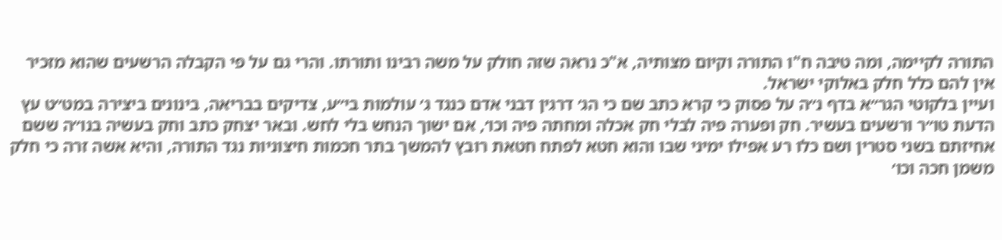התורה לקיימה, ומה טיבה ח"ו התורה וקיום מצותיה, א"כ נראה שזה חולק על משה רבינו ותורתו. והרי גם על פי הקבלה הרשעים שהוא מזכיר אין להם כלל חלק באלוקי ישראל.
ועיין בלקוטי הגר״א בדף נ״ה על פסוק כי קרא כתב שם כי הג׳ דרגין דבני אדם כנגד ג׳ עולמות בי״ע, צדיקים בבריאה, בינונים ביצירה במט״ט עץ הדעת טו״ר ורשעים בעשיר. חק ופערה פיה לבלי חק אכלה ומחתה פיה וכו׳, אם ישוך הנחש בלי לחש. ובאר יצחק כתב וחק בעשיה בנו״ה ששם אחיזתם בשני סטרין ושם כלו רע אפילו ימיני שבו והוא חטא לפתח חטאת רובץ להמשך בתר חכמות חיצוניות נגד התורה, והיא אשה זרה כי חלק משמן חכה וכו׳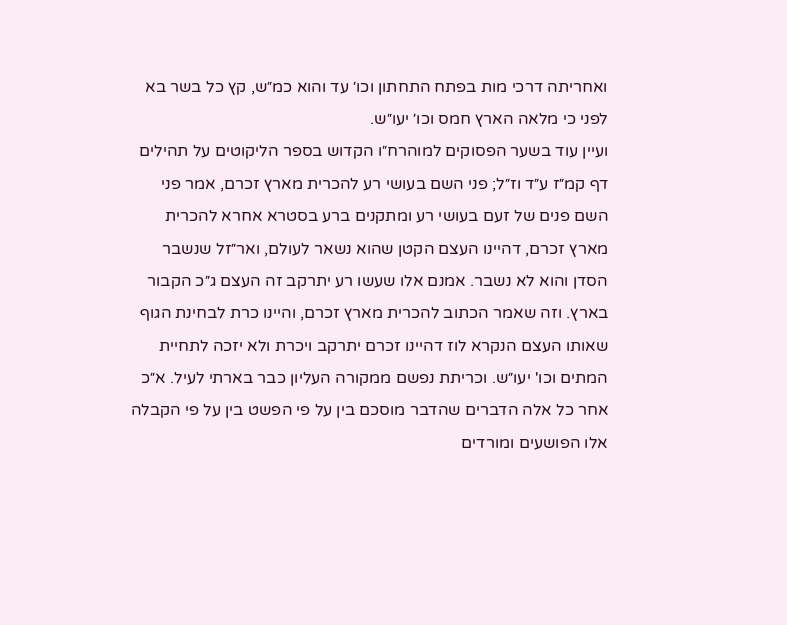ואחריתה דרכי מות בפתח התחתון וכו׳ עד והוא כמ״ש, קץ כל בשר בא לפני כי מלאה הארץ חמס וכו׳ יעו״ש.
ועיין עוד בשער הפסוקים למוהרח״ו הקדוש בספר הליקוטים על תהילים דף קמ״ז ע״ד וז״ל; פני השם בעושי רע להכרית מארץ זכרם, אמר פני השם פנים של זעם בעושי רע ומתקנים ברע בסטרא אחרא להכרית מארץ זכרם, דהיינו העצם הקטן שהוא נשאר לעולם, ואר״זל שנשבר הסדן והוא לא נשבר. אמנם אלו שעשו רע יתרקב זה העצם ג״כ הקבור בארץ. וזה שאמר הכתוב להכרית מארץ זכרם, והיינו כרת לבחינת הגוף שאותו העצם הנקרא לוז דהיינו זכרם יתרקב ויכרת ולא יזכה לתחיית המתים וכו' יעו״ש. וכריתת נפשם ממקורה העליון כבר בארתי לעיל. א״כ אחר כל אלה הדברים שהדבר מוסכם בין על פי הפשט בין על פי הקבלה אלו הפושעים ומורדים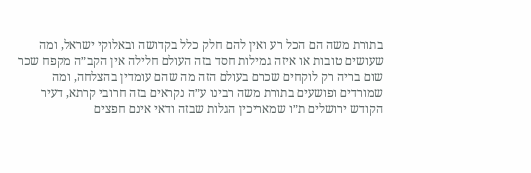בתורת משה הם הכל רע ואין להם חלק כלל בקדושה ובאלוקי ישראל, ומה שעושים טובות או איזה גמילות חסד בזה העולם חלילה אין הקב״ה מקפח שכר שום בריה רק לוקחים שכרם בעולם הזה מה שהם עומדין בהצלחה, ומה שמורדים ופושעים בתורת משה רבינו ע״ה נקראים בזה חרובי קרתא, דעיר הקודש ירושלים ת״ו שמאריכין הגלות שבזה ודאי אינם חפצים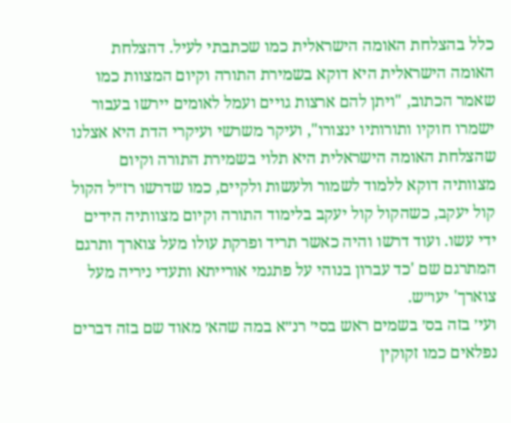כלל בהצלחת האומה הישראלית כמו שכתבתי לעיל. דהצלחת האומה הישראלית היא דוקא בשמירת התורה וקיום המצוות כמו שאמר הכתוב, "ויתן להם ארצות גויים ועמל לאומים יירשו בעבור ישמרו חוקיו ותורותיו ינצורו", ועיקר משרשי ועיקרי הדת היא אצלנו
שהצלחת האומה הישראלית היא תלוי בשמירת התורה וקיום מצוותיה דוקא ללמוד לשמור ולעשות ולקיים, כמו שדרשו רז״ל הקול קול יעקב, כשהקול קול יעקב בלימוד התורה וקיום מצוותיה הידים ידי עשו. ועוד דרשו והיה כאשר תריד ופרקת עולו מעל צוארך ותרגם המתרגם שם 'כד עברון בנוהי על פתגמי אורייתא ותעדי ניריה מעל צוארך' יעו״ש.
ועי׳ בזה בס׳ בשמים ראש בסי׳ רנ״א במה שהא׳ מאוד שם בזה דברים נפלאים כמו זקוקין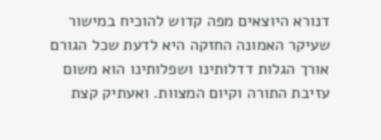דנורא היוצאים מפה קדוש להוכיח במישור שעיקר האמונה החזקה היא לדעת שכל הגורם אורך הגלות דדלותינו ושפלותינו הוא משום עזיבת התורה וקיום המצוות. ואעתיק קצת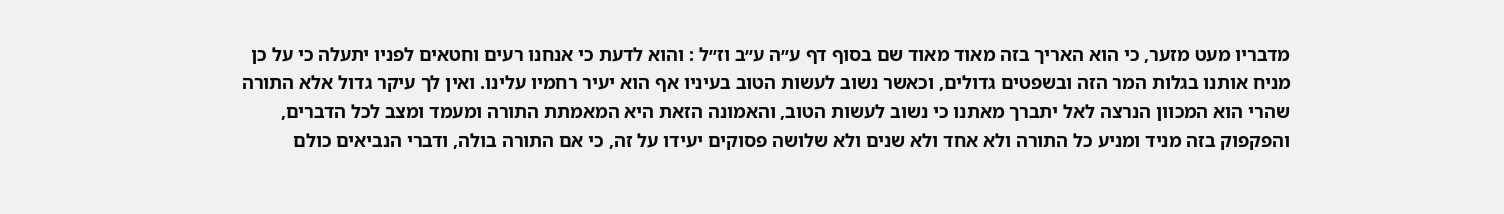מדבריו מעט מזער, כי הוא האריך בזה מאוד מאוד שם בסוף דף ע״ה ע״ב וז״ל : והוא לדעת כי אנחנו רעים וחטאים לפניו יתעלה כי על כן מניח אותנו בגלות המר הזה ובשפטים גדולים, וכאשר נשוב לעשות הטוב בעיניו אף הוא יעיר רחמיו עלינו. ואין לך עיקר גדול אלא התורה שהרי הוא המכוון הנרצה לאל יתברך מאתנו כי נשוב לעשות הטוב, והאמונה הזאת היא המאמתת התורה ומעמד ומצב לכל הדברים, והפקפוק בזה מניד ומניע כל התורה ולא אחד ולא שנים ולא שלושה פסוקים יעידו על זה, כי אם התורה בולה, ודברי הנביאים כולם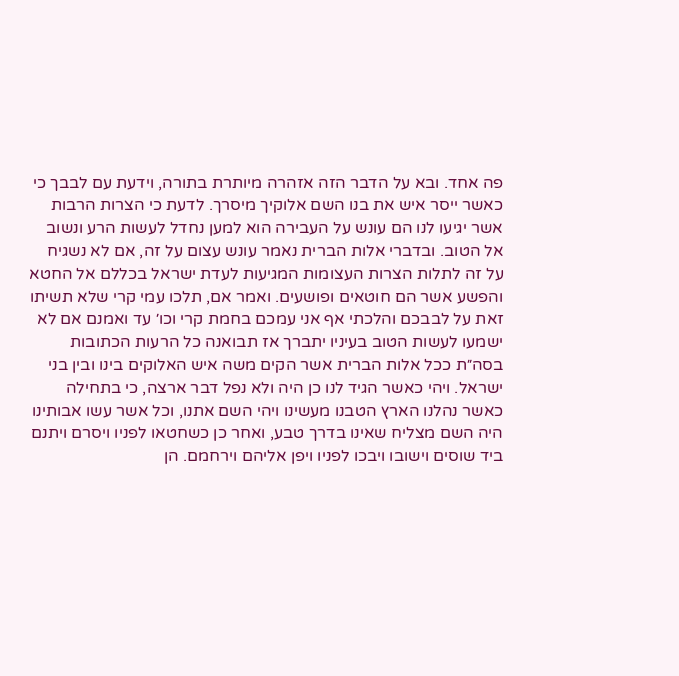פה אחד. ובא על הדבר הזה אזהרה מיותרת בתורה, וידעת עם לבבך כי כאשר ייסר איש את בנו השם אלוקיך מיסרך. לדעת כי הצרות הרבות אשר יגיעו לנו הם עונש על העבירה הוא למען נחדל לעשות הרע ונשוב אל הטוב. ובדברי אלות הברית נאמר עונש עצום על זה, אם לא נשגיח על זה לתלות הצרות העצומות המגיעות לעדת ישראל בכללם אל החטא והפשע אשר הם חוטאים ופושעים. ואמר אם, תלכו עמי קרי שלא תשיתו זאת על לבבכם והלכתי אף אני עמכם בחמת קרי וכו׳ עד ואמנם אם לא ישמעו לעשות הטוב בעיניו יתברך אז תבואנה כל הרעות הכתובות בסה״ת ככל אלות הברית אשר הקים משה איש האלוקים בינו ובין בני ישראל. ויהי כאשר הגיד לנו כן היה ולא נפל דבר ארצה, כי בתחילה כאשר נהלנו הארץ הטבנו מעשינו ויהי השם אתנו, וכל אשר עשו אבותינו היה השם מצליח שאינו בדרך טבע, ואחר כן כשחטאו לפניו ויסרם ויתנם ביד שוסים וישובו ויבכו לפניו ויפן אליהם וירחמם. הן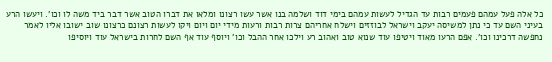כל אלה פעל עמהם פעמים רבות עד הגדיל לעשות עמהם בימי דוד ושלמה בנו אשר עשו רצונו ומלאו את דברו הטוב אשר דבר ביד משה לו וכו'. ויעשו הרע בעיני השם עד כי נתן למשיסה יעקב וישראל לבוזזים וישלח אחריהם צרות רבות ורעות מידי יום ויום ויקו לעשות רצונם כרצונו שוב ישובו אליו לאמר נחפשה דרכינו וכו'. אפם הרעו מאוד ויטיפו עוד שנוא טוב ואהוב רע וילכו אחר ההבל וכו' ויוסף עוד אף השם לחרות בישראל עוד ויוסיפו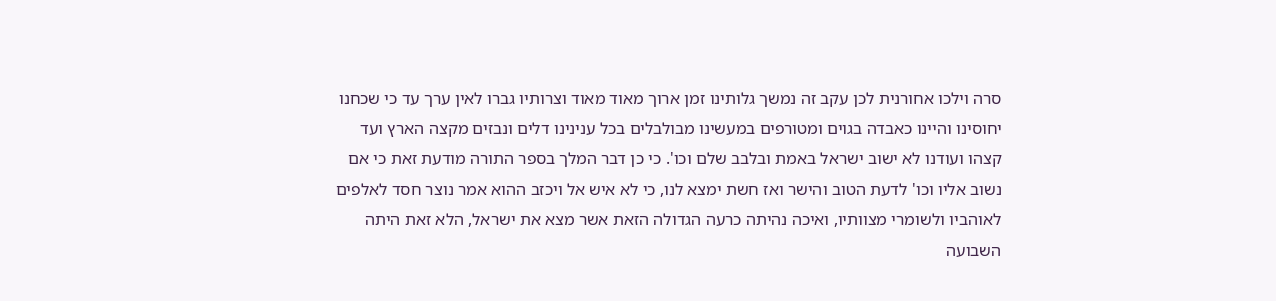סרה וילכו אחורנית לכן עקב זה נמשך גלותינו זמן ארוך מאוד מאוד וצרותיו גברו לאין ערך עד כי שכחנו יחוסינו והיינו כאבדה בגוים ומטורפים במעשינו מבולבלים בכל ענינינו דלים ונבזים מקצה הארץ ועד קצהו ועודנו לא ישוב ישראל באמת ובלבב שלם וכו'. כי כן דבר המלך בספר התורה מודעת זאת כי אם נשוב אליו וכו' לדעת הטוב והישר ואז חשת ימצא לנו, כי לא איש אל ויכזב ההוא אמר נוצר חסד לאלפים לאוהביו ולשומרי מצוותיו, ואיכה נהיתה כרעה הגדולה הזאת אשר מצא את ישראל, הלא זאת היתה השבועה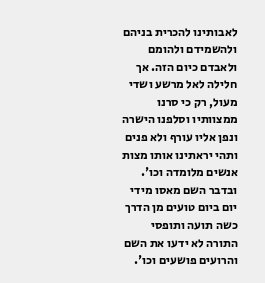לאבותינו להכרית בניהם ולהשמידם ולהומם ולאבדם כיום הזה. אך חלילה לאל מרשע ושדי מעול, רק כי סרנו ממצוותיו וסלפנו הישרה ונפן אליו עורף ולא פנים ותהי יראתינו אותו מצות אנשים מלומדה וכו'. ובדבר השם מאסו מידי יום ביום טועים מן הדרך כשה תועה ותופסי התורה לא ידעו את השם והרועים פושעים וכו'.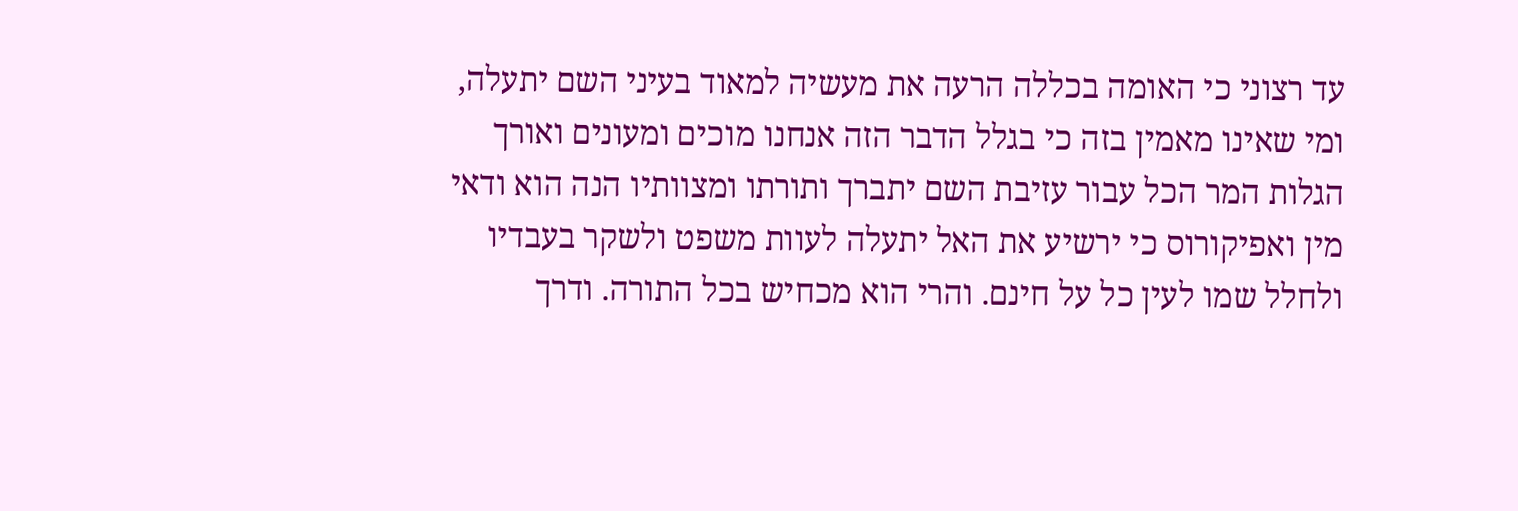עד רצוני כי האומה בכללה הרעה את מעשיה למאוד בעיני השם יתעלה, ומי שאינו מאמין בזה כי בגלל הדבר הזה אנחנו מוכים ומעונים ואורך הגלות המר הכל עבור עזיבת השם יתברך ותורתו ומצוותיו הנה הוא ודאי מין ואפיקורוס כי ירשיע את האל יתעלה לעוות משפט ולשקר בעבדיו ולחלל שמו לעין כל על חינם. והרי הוא מכחיש בכל התורה. ודרך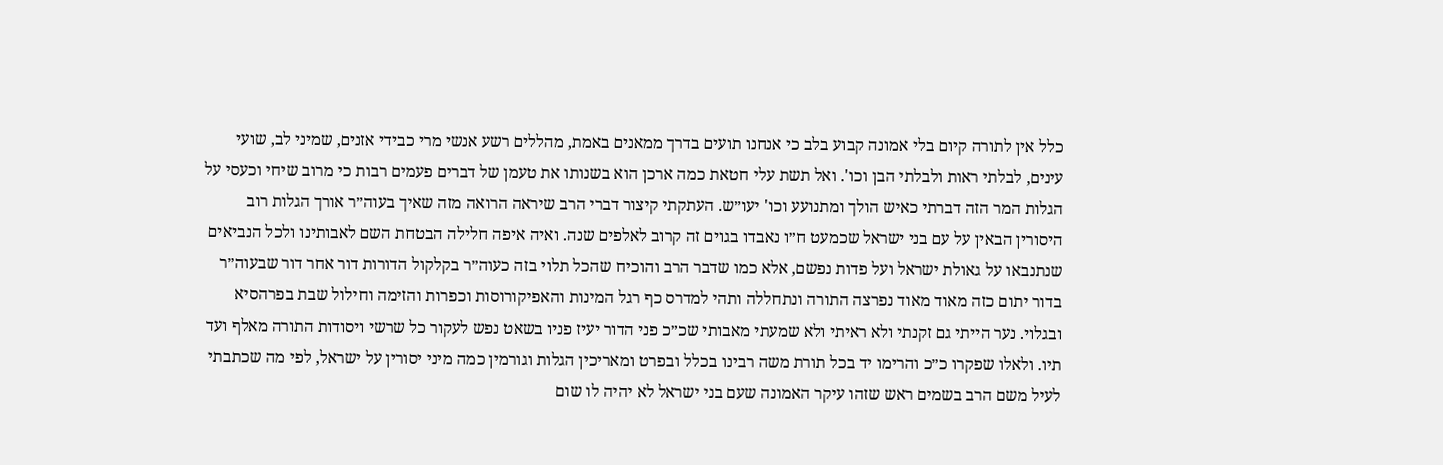כלל אין לתורה קיום בלי אמונה קבוע בלב כי אנחנו תועים בדרך ממאנים באמת, מהללים רשע אנשי מרי כבידי אזנים, שמיני לב, שועי עינים, לבלתי ראות ולבלתי הבן וכו'. ואל תשת עלי חטאת כמה ארכן הוא בשנותו את טעמן של דברים פעמים רבות כי מרוב שיחי וכעסי על הגלות המר הזה דברתי כאיש הולך ומתנועע וכו' יעו״ש. העתקתי קיצור דברי הרב שיראה הרואה מזה שאיך בעוה״ר אורך הגלות רוב היסורין הבאין על עם בני ישראל שכמעט ח״ו נאבדו בגוים זה קרוב לאלפים שנה. ואיה איפה חלילה הבטחת השם לאבותינו ולכל הנביאים שנתנבאו על גאולת ישראל ועל פדות נפשם, אלא כמו שדבר הרב והוכיח שהכל תלוי בזה כעוה״ר בקלקול הדורות דור אחר דור שבעוה״ר בדור יתום כזה מאוד מאוד נפרצה התורה ונתחללה ותהי למדרס כף רגל המינות והאפיקורוסות וכפרות והזימה וחילול שבת בפרהסיא ובגלוי. נער הייתי גם זקנתי ולא ראיתי ולא שמעתי מאבותי שכ״כ פני הדור יעיז פניו בשאט נפש לעקור כל שרשי ויסודות התורה מאלף ועד תיו. ולאלו שפקרו כ״כ והרימו יד בכל תורת משה רבינו בכלל ובפרט ומאריכין הגלות וגורמין כמה מיני יסורין על ישראל, לפי מה שכתבתי לעיל משם הרב בשמים ראש שזהו עיקר האמונה שעם בני ישראל לא יהיה לו שום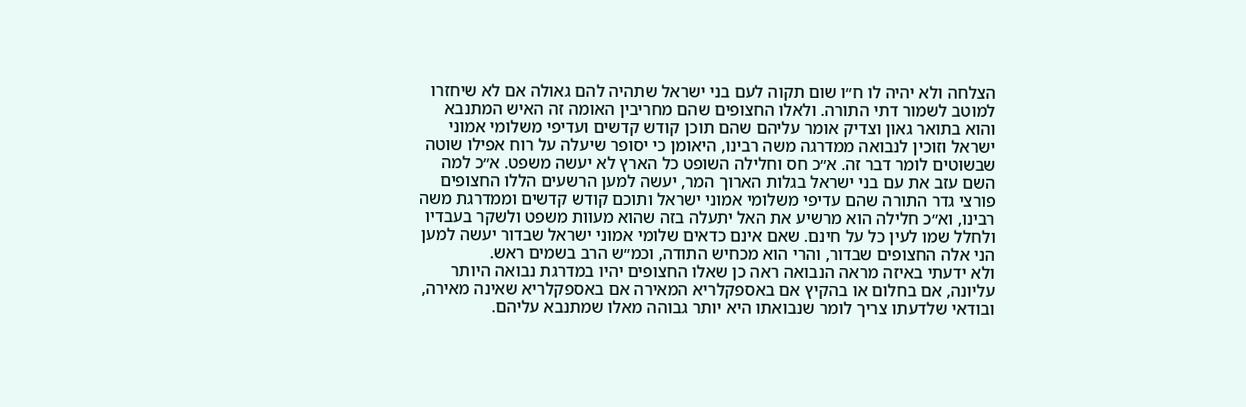הצלחה ולא יהיה לו ח״ו שום תקוה לעם בני ישראל שתהיה להם גאולה אם לא שיחזרו למוטב לשמור דתי התורה. ולאלו החצופים שהם מחריבין האומה זה האיש המתנבא והוא בתואר גאון וצדיק אומר עליהם שהם תוכן קודש קדשים ועדיפי משלומי אמוני ישראל וזוכין לנבואה ממדרגה משה רבינו, היאומן כי יסופר שיעלה על רוח אפילו שוטה שבשוטים לומר דבר זה. א״כ חס וחלילה השופט כל הארץ לא יעשה משפט. א״כ למה השם עזב את עם בני ישראל בגלות הארוך המר, יעשה למען הרשעים הללו החצופים פורצי גדר התורה שהם עדיפי משלומי אמוני ישראל ותוכם קודש קדשים וממדרגת משה רבינו, וא״כ חלילה הוא מרשיע את האל יתעלה בזה שהוא מעוות משפט ולשקר בעבדיו ולחלל שמו לעין כל על חינם. שאם אינם כדאים שלומי אמוני ישראל שבדור יעשה למען הני אלה החצופים שבדור, והרי הוא מכחיש התודה, וכמ״ש הרב בשמים ראש.
ולא ידעתי באיזה מראה הנבואה ראה כן שאלו החצופים יהיו במדרגת נבואה היותר עליונה, אם בחלום או בהקיץ אם באספקלריא המאירה אם באספקלריא שאינה מאירה, ובודאי שלדעתו צריך לומר שנבואתו היא יותר גבוהה מאלו שמתנבא עליהם.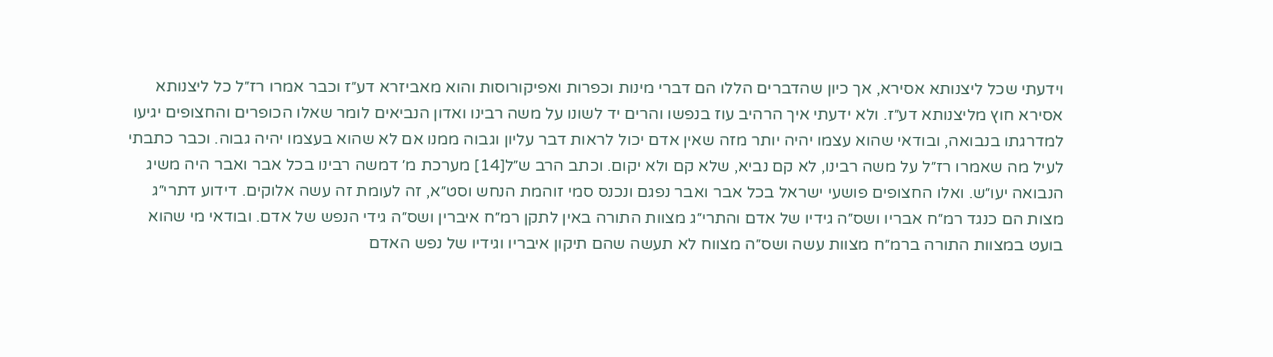וידעתי שכל ליצנותא אסירא, אך כיון שהדברים הללו הם דברי מינות וכפרות ואפיקורוסות והוא מאביזרא דע״ז וכבר אמרו רז״ל כל ליצנותא אסירא חוץ מליצנותא דע״ז. ולא ידעתי איך הרהיב עוז בנפשו והרים יד לשונו על משה רבינו ואדון הנביאים לומר שאלו הכופרים והחצופים יגיעו למדרגתו בנבואה, ובודאי שהוא עצמו יהיה יותר מזה שאין אדם יכול לראות דבר עליון וגבוה ממנו אם לא שהוא בעצמו יהיה גבוה. וכבר כתבתי לעיל מה שאמרו רז״ל על משה רבינו, לא קם נביא, שלא קם ולא יקום. וכתב הרב ש״ל[14] מערכת מ׳ דמשה רבינו בכל אבר ואבר היה משיג הנבואה יעו״ש. ואלו החצופים פושעי ישראל בכל אבר ואבר נפגם ונכנס סמי זוהמת הנחש וסט״א, זה לעומת זה עשה אלוקים. דידוע דתרי״ג מצות הם כנגד רמ״ח אבריו ושס״ה גידיו של אדם והתרי״ג מצוות התורה באין לתקן רמ״ח איברין ושס״ה גידי הנפש של אדם. ובודאי מי שהוא בועט במצוות התורה ברמ״ח מצוות עשה ושס״ה מצווח לא תעשה שהם תיקון איבריו וגידיו של נפש האדם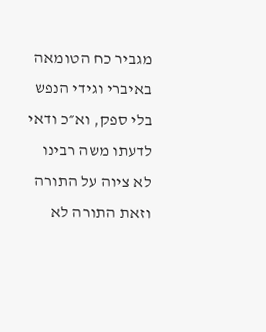מגביר כח הטומאה באיברי וגידי הנפש בלי ספק, וא״כ ודאי לדעתו משה רבינו לא ציוה על התורה וזאת התורה לא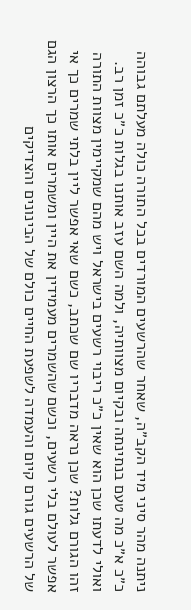ניתנה מהר סיני מיד הקב״ה, שאחר שהרשעים המורדים בכל התורה כולה מעלתם גבוהה כ״כ א״כ מה טעם בנתינתה ובקיום מצוותיה, ולמה השם עזב אותנו בגלות כ״כ זמן רב. ואולי לדעתו שכן הוא שאין כ״כ ריבוי רשעים בישראל ויש מהם שמקיימין מצוות התורה זהו הגורם גלות? שכן נראה מדבריו שם שכתב, כשם שאי אפשר ליין בלתי שמרים כך אי אפשר לעולם בלי רשעים, וכשם שהשמרים מעמידין את היין ומשמרים אותו כך הרצון הגם של הרשעים גורם קיום והעמדה לשפעת החיים כולם של הבינונים והצדיקים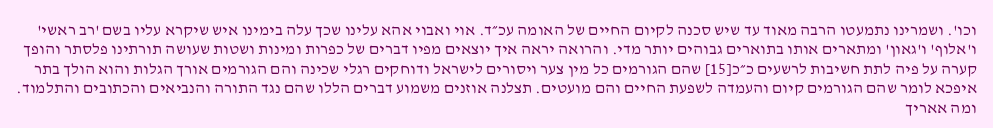וכו'. ושמרינו נתמעטו הרבה מאוד עד שיש סכנה לקיום החיים של האומה עכ״ד. אוי ואבוי אהא עלינו שכך עלה בימינו איש שיקרא עליו בשם 'רב ראשי' ו'אלוף' ו'גאון' ומתארים אותו בתוארים גבוהים יותר מדי. והרואה יראה איך יוצאים מפיו דברים של כפרות ומינות ושטות שעושה תורתינו פלסתר והופך קערה על פיה לתת חשיבות לרשעים כ״כ[15] שהם הגורמים כל מין צער ויסורים לישראל ודוחקים רגלי שכינה והם הגורמים אורך הגלות והוא הולך בתר איפכא לומר שהם הגורמים קיום והעמדה לשפעת החיים והם מועטים. תצלנה אוזנים משמוע דברים הללו שהם נגד התורה והנביאים והכתובים והתלמוד.
ומה אאריך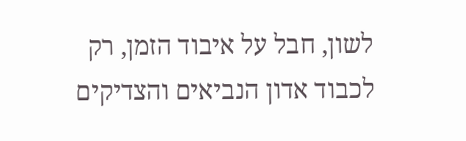לשון, חבל על איבוד הזמן, רק לכבוד אדון הנביאים והצדיקים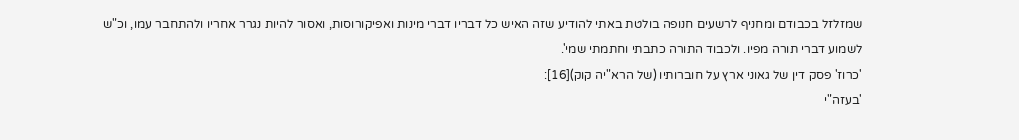שמזלזל בכבודם ומחניף לרשעים חנופה בולטת באתי להודיע שזה האיש כל דבריו דברי מינות ואפיקורוסות, ואסור להיות נגרר אחריו ולהתחבר עמו, וכ"ש לשמוע דברי תורה מפיו. ולכבוד התורה כתבתי וחתמתי שמי'.
'כרוז' פסק דין של גאוני ארץ על חוברותיו (של הרא"יה קוק)[16]:
'בעזה"י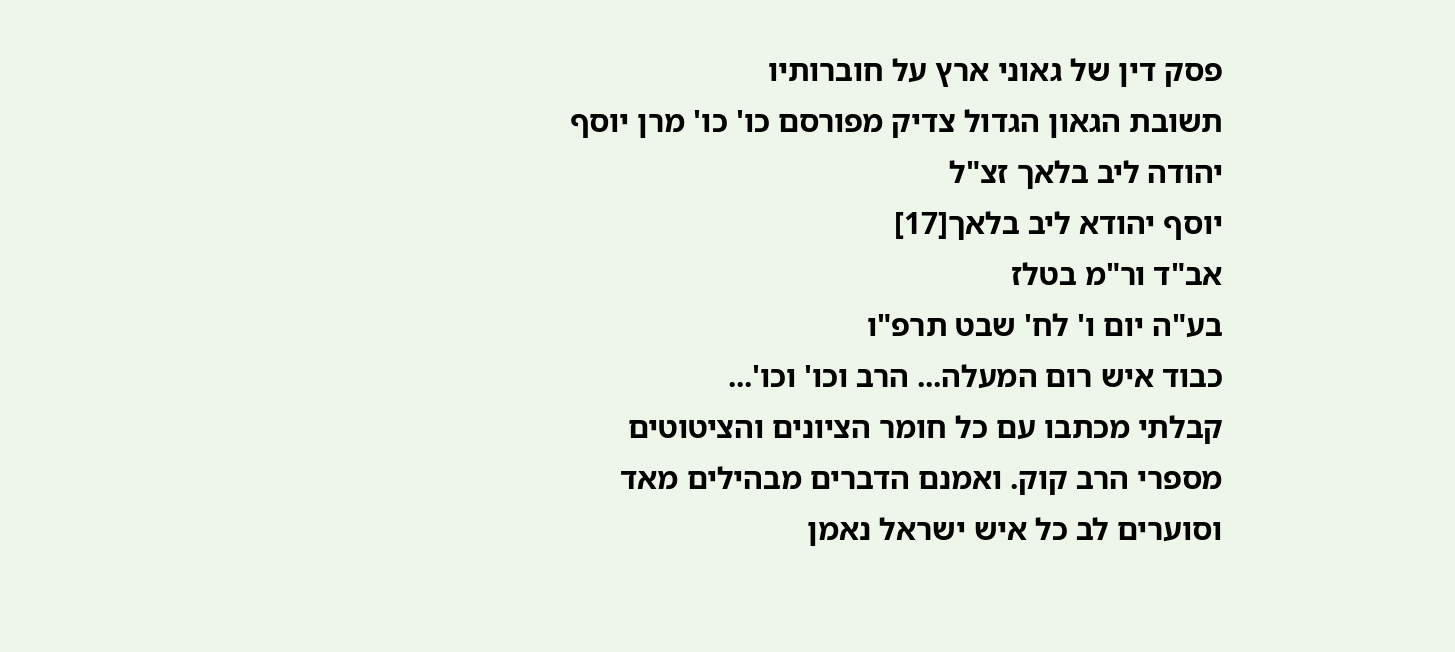פסק דין של גאוני ארץ על חוברותיו
תשובת הגאון הגדול צדיק מפורסם כו' כו' מרן יוסף יהודה ליב בלאך זצ"ל
יוסף יהודא ליב בלאך[17]
אב"ד ור"מ בטלז
בע"ה יום ו' לח' שבט תרפ"ו
כבוד איש רום המעלה... הרב וכו' וכו'...
קבלתי מכתבו עם כל חומר הציונים והציטוטים מספרי הרב קוק. ואמנם הדברים מבהילים מאד וסוערים לב כל איש ישראל נאמן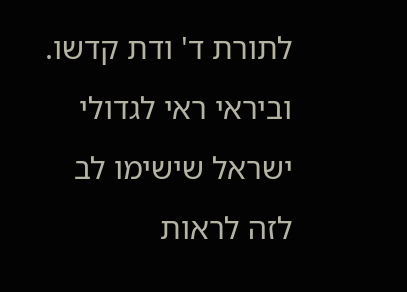לתורת ד' ודת קדשו. וביראי ראי לגדולי ישראל שישימו לב לזה לראות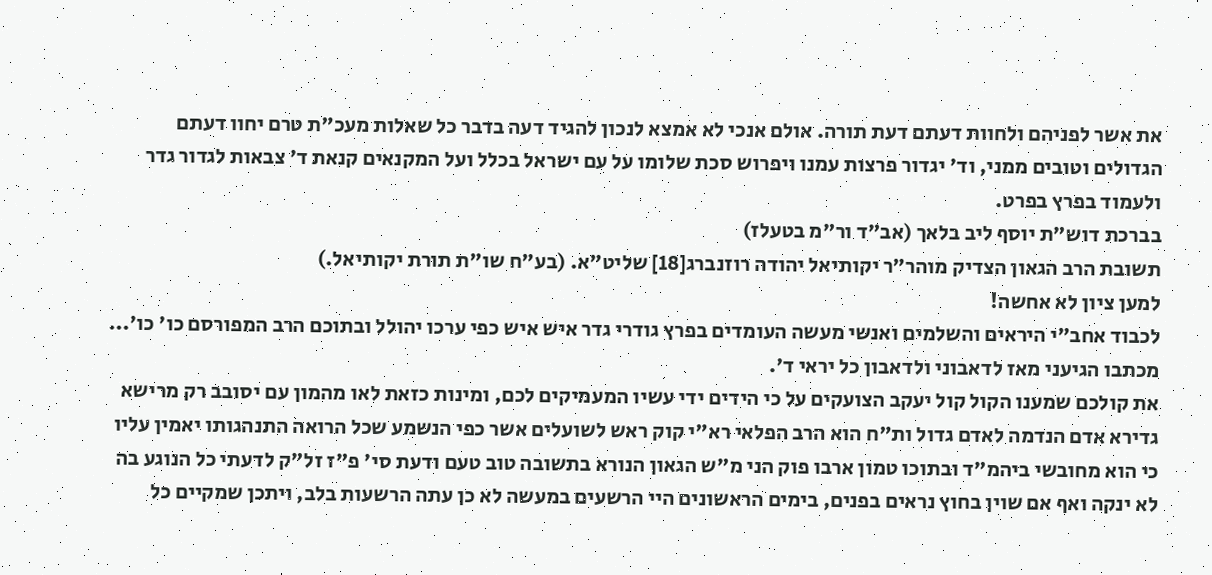את אשר לפניהם ולחוות דעתם דעת תורה. אולם אנכי לא אמצא לנכון להגיד דעה בדבר כל שאלות מעכ"ת טרם יחוו דעתם הגדולים וטובים ממני, וד' יגדור פרצות עמנו ויפרוש סכת שלומו על עם ישראל בכלל ועל המקנאים קנאת ד' צבאות לגדור גדר ולעמוד בפרץ בפרט.
בברכת דוש"ת יוסף ליב בלאך (אב"ד ור"מ בטעלז)
תשובת הרב הגאון הצדיק מוהר"ר יקותיאל יהודה רוזנברג[18] שליט"א. (בע"ח שו"ת תורת יקותיאל.)
למען ציון לא אחשה!
לכבוד אחב"י היראים והשלמים ואנשי מעשה העומדים בפרץ גודרי גדר איש איש כפי ערכו יהולל ובתוכם הרב המפורסם כו' כו'... מכתבו הגיעני מאז לדאבוני ולדאבון כל יראי ד'.
את קולכם שמענו הקול קול יעקב הצועקים על כי הידים ידי עשיו המעמיקים לכם, ומינות כזאת לאו מהמון עם יסובב רק מרישא גדירא אדם הנדמה לאדם גדול ות"ח הוא הרב הפלאי רא"י קוק ראש לשועלים אשר כפי הנשמע שכל הרואה התנהגותו יאמין עליו כי הוא מחובשי ביהמ"ד ובתוכו טמון ארבו פוק הני מ"ש הגאון הנורא בתשובה טוב טעם ודעת סי' פ"ז זל"ק לדעתי כל הנוגע בה לא ינקה ואף אם שוין בחוץ נראים בפנים, בימים הראשונים היי הרשעים במעשה לא כן עתה הרשעות בלב, ויתכן שמקיים כל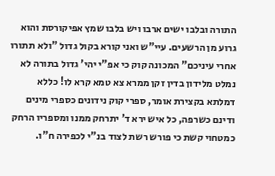התורה ובלבו ישים ארבו ויש בלבו שמץ אפיקורסת והוא גרוע מן הרשעים. עיי"ש ואני קורא בקול גדול "ולא תתורו אחרי עיניכם" המכונה קוק כי אפ"י יהי' גדול בתורה לא נמלט מלידון בדין זקן ממרא צא טמא קרא לו! כללא דמלתא בקצירת אומר, ספרי קוק נידונים כספרי מינים ודינם כשרפה, כל איש ירא ד' יתרחק ממנו ומספריו הרחק כמטחוי קשת כי פורש רשת לצוד בנ"י לכפירה ח"ו.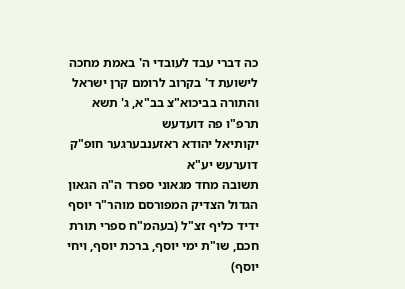כה דברי עבד לעובדי ה' באמת מחכה לישועת ד' בקרוב לרומם קרן ישראל והתורה בביכוא"צ בב"א, ג' תשא תרפ"ו פה דועדעש
יקותיאל יהודא ראזענבערגער חופ"ק דוערעש יע"א
תשובה מחד מגאוני ספרד ה"ה הגאון הגדול הצדיק המפורסם מוהר"ר יוסף ידיד כליף זצ"ל (בעהמ"ח ספרי תורת חכם, שו"ת ימי יוסף, ברכת יוסף, ויחי יוסף)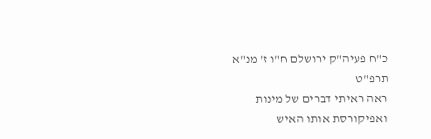כ"ח פעיה"ק ירושלם ח"ו ז' מנ"א תרפ"ט
ראה ראיתי דברים של מינות ואפיקורסת אותו האיש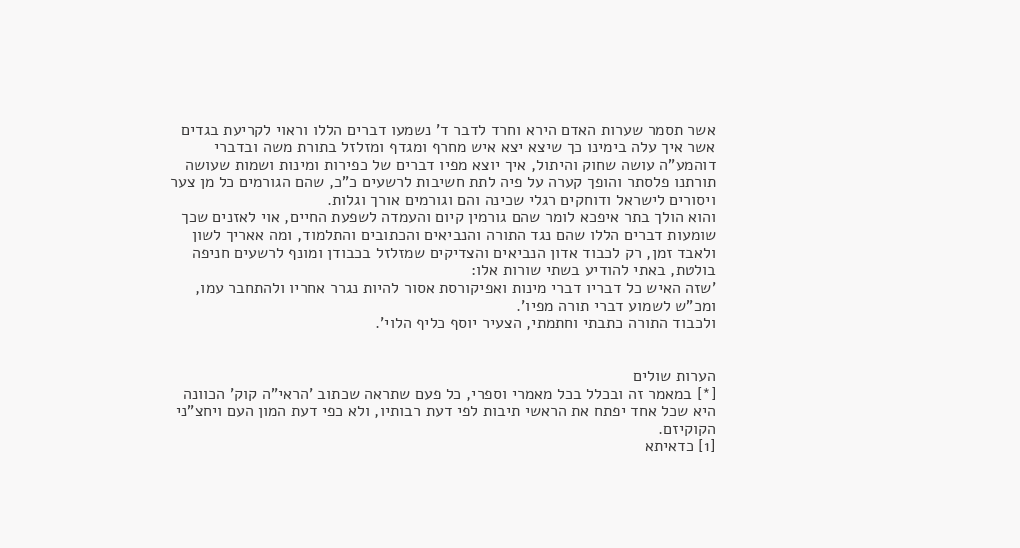אשר תסמר שערות האדם הירא וחרד לדבר ד' נשמעו דברים הללו וראוי לקריעת בגדים אשר איך עלה בימינו כך שיצא יצא איש מחרף ומגדף ומזלזל בתורת משה ובדברי דוהמע"ה עושה שחוק והיתול, איך יוצא מפיו דברים של כפירות ומינות ושמות שעושה תורתנו פלסתר והופך קערה על פיה לתת חשיבות לרשעים כ"כ, שהם הגורמים כל מן צער ויסורים לישראל ודוחקים רגלי שכינה והם וגורמים אורך וגלות.
והוא הולך בתר איפכא לומר שהם גורמין קיום והעמדה לשפעת החיים, אוי לאזנים שכך שומעות דברים הללו שהם נגד התורה והנביאים והכתובים והתלמוד, ומה אאריך לשון ולאבד זמן, רק לכבוד אדון הנביאים והצדיקים שמזלזל בכבודן ומונף לרשעים חניפה בולטת, באתי להודיע בשתי שורות אלו:
'שזה האיש כל דבריו דברי מינות ואפיקורסת אסור להיות נגרר אחריו ולהתחבר עמו, ומכ"ש לשמוע דברי תורה מפיו'.
ולכבוד התורה כתבתי וחתמתי, הצעיר יוסף כליף הלוי'.


הערות שולים
[*] במאמר זה ובכלל בכל מאמרי וספרי, כל פעם שתראה שכתוב 'הראי"ה קוק' הכוונה היא שכל אחד יפתח את הראשי תיבות לפי דעת רבותיו, ולא כפי דעת המון העם ויחצ"ני הקוקיזם.
[1] כדאיתא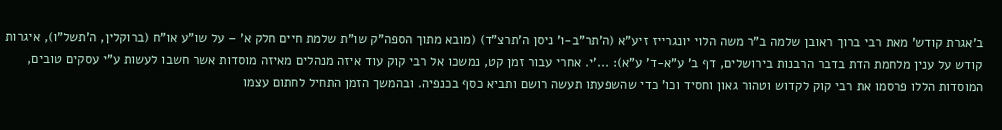ב'אגרת קודש' מאת רבי ברוך ראובן שלמה ב"ר משה הלוי יונגרייז זיע"א (ה'תר"ב-ו' ניסן ה'תרצ"ד) (מובא מתוך הספה"ק שו"ת שלמת חיים חלק א' – על שו"ע או"ח (ברוקלין, ה'תשל"ו), איגרות קודש על ענין מלחמת הדת בדבר הרבנות בירושלים, דף ב' ע"א-ד' ע"א): ...'י. אחרי עבור זמן קט, נמשכו אל רבי קוק עוד איזה מנהלים מאיזה מוסדות אשר חשבו לעשות ע"י עסקים טובים, המוסדות הללו פרסמו את רבי קוק לקדוש וטהור גאון וחסיד וכו' כדי שהשפעתו תעשה רושם ותביא כסף בכנפיה. ובהמשך הזמן התחיל לחתום עצמו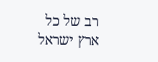רב של כל ארץ ישראל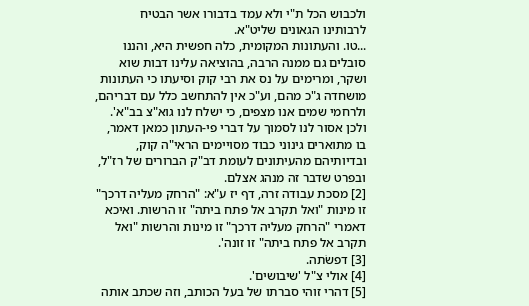ולכבוש הכל ת"י ולא עמד בדבורו אשר הבטיח לרבותינו הגאונים שליט"א.
...טו. והעתונות המקומית, כלה חפשית היא, והננו סובלים גם ממנה הרבה, בהוציאה עלינו דבות שוא ושקר, ומרימים על נס את רבי קוק וסיעתו כי העתונות מושחדה ג"כ מהם, וע"כ אין להתחשב כלל עם דבריהם, ולרחמי שמים אנו מצפים, כי ישלח לנו גוא"צ בב"א'.
ולכן אסור לנו לסמוך על דברי פי-העתון כמאן דאמר, בו מתוארים גינוני כבוד מסויימים הראי"ה קוק, ובדיותיהם מהעיתונים לעומת דב"ק הברורים של רז"ל, ובפרט שדבר זה מנהג אצלם.
[2] מסכת עבודה זרה, דף יז ע"א: "הרחק מעליה דרכך" זו מינות "ואל תקרב אל פתח ביתה" זו הרשות. ואיכא דאמרי "הרחק מעליה דרכך" זו מינות והרשות "ואל תקרב אל פתח ביתה" זו זונה'.
[3] דפשׂתה.
[4] אולי צ"ל 'שיבושים'.
[5] דהרי זוהי סברתו של בעל הכותב, וזה שכתב אותה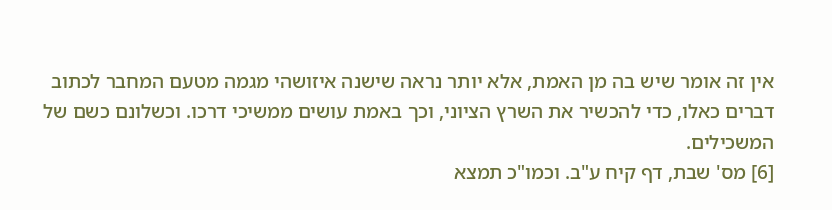אין זה אומר שיש בה מן האמת, אלא יותר נראה שישנה איזושהי מגמה מטעם המחבר לכתוב דברים כאלו, כדי להכשיר את השרץ הציוני, וכך באמת עושים ממשיכי דרכו. וכשלונם כשם של המשכילים.
[6] מס' שבת, דף קיח ע"ב. וכמו"כ תמצא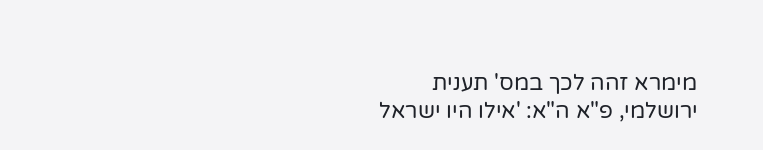מימרא זהה לכך במס' תענית ירושלמי, פ"א ה"א: 'אילו היו ישראל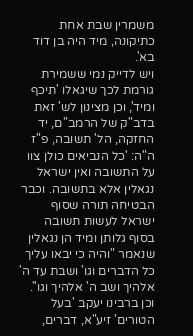משמרין שבת אחת כתיקונה, מיד היה בן דוד בא'.
ויש לדייק נמי ששמירת גורמת לכך שיגאלו 'תיכף ומיד', וכן מצינון לש' זאת בדב"ק של הרמב"ם, יד החזקה, הל' תשובה, פ"ז ה"ה: 'כל הנביאים כולן צוו על התשובה ואין ישראל נגאלין אלא בתשובה. וכבר הבטיחה תורה שסוף ישראל לעשות תשובה בסוף גלותן ומיד הן נגאלין שנאמר "והיה כי יבאו עליך כל הדברים וגו' ושבת עד ה' אלהיך ושב ה' אלהיך וגו''.
וכן ברבינו יעקב 'בעל הטורים' זיע"א, דברים,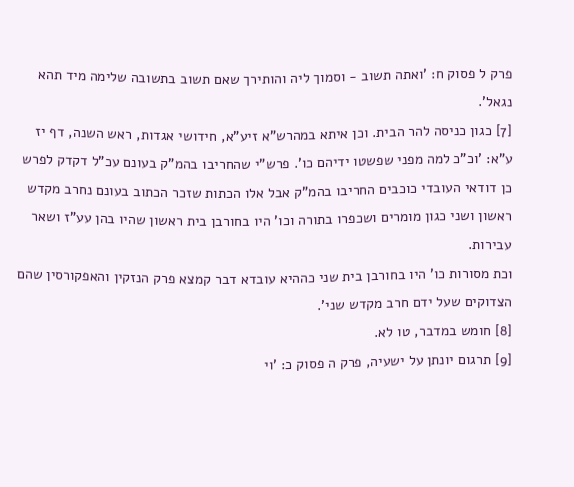פרק ל פסוק ח: 'ואתה תשוב - וסמוך ליה והותירך שאם תשוב בתשובה שלימה מיד תהא נגאל'.
[7] כגון כניסה להר הבית. וכן איתא במהרש"א זיע"א, חידושי אגדות, ראש השנה, דף יז ע"א: 'וכ"כ למה מפני שפשטו ידיהם כו'. פרש"י שהחריבו בהמ"ק בעונם עכ"ל דקדק לפרש כן דודאי העובדי כוכבים החריבו בהמ"ק אבל אלו הכתות שזכר הכתוב בעונם נחרב מקדש ראשון ושני כגון מומרים ושכפרו בתורה וכו' היו בחורבן בית ראשון שהיו בהן עע"ז ושאר עבירות.
וכת מסורות כו' היו בחורבן בית שני כההיא עובדא דבר קמצא פרק הנזקין והאפקורסין שהם הצדוקים שעל ידם חרב מקדש שני'.
[8] חומש במדבר, טו לא.
[9] תרגום יונתן על ישעיה, פרק ה פסוק כ: 'וי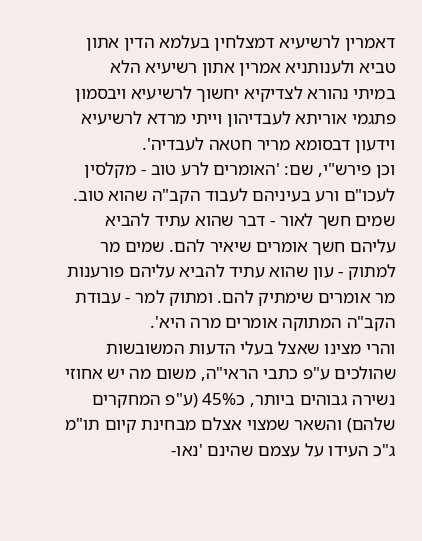דאמרין לרשיעיא דמצלחין בעלמא הדין אתון טביא ולענותניא אמרין אתון רשיעיא הלא במיתי נהורא לצדיקיא יחשוך לרשיעיא ויבסמון פתגמי אוריתא לעבדיהון וייתי מרדא לרשיעיא וידעון דבסומא מריר חטאה לעבדיה'.
וכן פירש"י, שם: 'האומרים לרע טוב - מקלסין לעכו"ם ורע בעיניהם לעבוד הקב"ה שהוא טוב. שמים חשך לאור - דבר שהוא עתיד להביא עליהם חשך אומרים שיאיר להם. שמים מר למתוק - עון שהוא עתיד להביא עליהם פורענות מר אומרים שימתיק להם. ומתוק למר - עבודת הקב"ה המתוקה אומרים מרה היא'.
והרי מצינו שאצל בעלי הדעות המשובשות שהולכים ע"פ כתבי הראי"ה, משום מה יש אחוזי נשירה גבוהים ביותר, כ45% (ע"פ המחקרים שלהם) והשאר שמצוי אצלם מבחינת קיום תו"מ ג"כ העידו על עצמם שהינם 'נאו-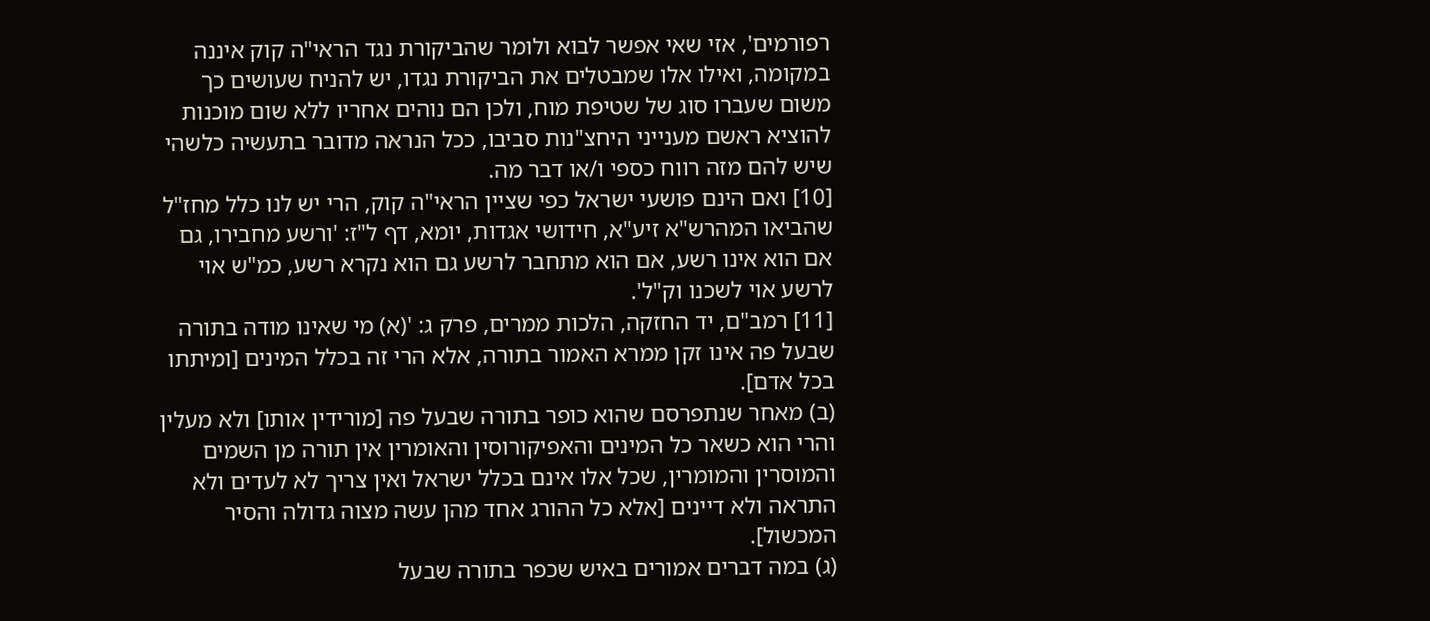רפורמים', אזי שאי אפשר לבוא ולומר שהביקורת נגד הראי"ה קוק איננה במקומה, ואילו אלו שמבטלים את הביקורת נגדו, יש להניח שעושים כך משום שעברו סוג של שטיפת מוח, ולכן הם נוהים אחריו ללא שום מוכנות להוציא ראשם מענייני היחצ"נות סביבו, ככל הנראה מדובר בתעשיה כלשהי שיש להם מזה רווח כספי ו/או דבר מה.
[10] ואם הינם פושעי ישראל כפי שציין הראי"ה קוק, הרי יש לנו כלל מחז"ל שהביאו המהרש"א זיע"א, חידושי אגדות, יומא, דף ל"ז: 'ורשע מחבירו, גם אם הוא אינו רשע, אם הוא מתחבר לרשע גם הוא נקרא רשע, כמ"ש אוי לרשע אוי לשכנו וק"ל'.
[11] רמב"ם, יד החזקה, הלכות ממרים, פרק ג: '(א) מי שאינו מודה בתורה שבעל פה אינו זקן ממרא האמור בתורה, אלא הרי זה בכלל המינים [ומיתתו בכל אדם].
(ב) מאחר שנתפרסם שהוא כופר בתורה שבעל פה [מורידין אותו] ולא מעלין והרי הוא כשאר כל המינים והאפיקורוסין והאומרין אין תורה מן השמים והמוסרין והמומרין, שכל אלו אינם בכלל ישראל ואין צריך לא לעדים ולא התראה ולא דיינים [אלא כל ההורג אחד מהן עשה מצוה גדולה והסיר המכשול].
(ג) במה דברים אמורים באיש שכפר בתורה שבעל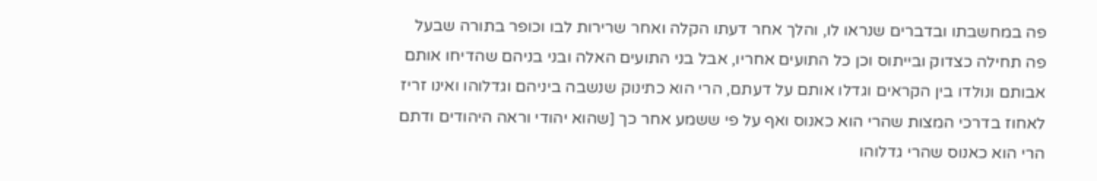פה במחשבתו ובדברים שנראו לו, והלך אחר דעתו הקלה ואחר שרירות לבו וכופר בתורה שבעל פה תחילה כצדוק ובייתוס וכן כל התועים אחריו, אבל בני התועים האלה ובני בניהם שהדיחו אותם אבותם ונולדו בין הקראים וגדלו אותם על דעתם, הרי הוא כתינוק שנשבה ביניהם וגדלוהו ואינו זריז לאחוז בדרכי המצות שהרי הוא כאנוס ואף על פי ששמע אחר כך [שהוא יהודי וראה היהודים ודתם הרי הוא כאנוס שהרי גדלוהו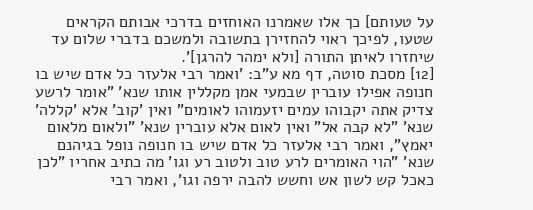על טעותם] כך אלו שאמרנו האוחזים בדרכי אבותם הקראים שטעו, לפיכך ראוי להחזירן בתשובה ולמשכם בדברי שלום עד שיחזרו לאיתן התורה [ולא ימהר להרגן]'.
[12] מסכת סוטה, דף מא ע"ב: 'ואמר רבי אלעזר כל אדם שיש בו חנופה אפילו עוברין שבמעי אמן מקללין אותו שנא' "אומר לרשע צדיק אתה יקבוהו עמים יזעמוהו לאומים" ואין 'קוב' אלא 'קללה' שנא' "לא קבה אל" ואין לאום אלא עוברין שנא' "ולאום מלאום יאמץ", ואמר רבי אלעזר כל אדם שיש בו חנופה נופל בגיהנם שנא' "הוי האומרים לרע טוב ולטוב רע וגו' מה כתיב אחריו "לכן כאכל קש לשון אש וחשש להבה ירפה וגו', ואמר רבי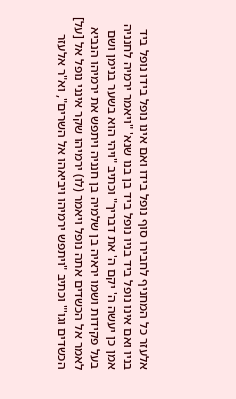אלעזר כל המחניף לחבירו סוף נופל בידו ואם אינו נופל בידו נופל ביד בניו ואם אינו נופל ביד בניו נופל ביד בן בנו שנא' "ויאמר ירמיה לחנניה אמן כן יעשה ה' יקם ה' את דבריך" וכתיב "ויהי הוא בשער בנימן ושם בעל פקידות ושמו יראיה בן שלמיה בן חנניה ויתפש את ירמיהו הנביא לאמר אל הכשדים אתה נופל ויאמר (לו) ירמיהו שקר אינני נופל אל [על] הכשדים וגו'" וכתיב "ויתפש ירמיהו ויביאהו אל השרים", וא"ר אלעזר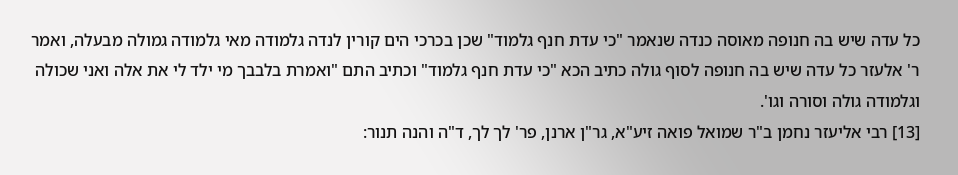כל עדה שיש בה חנופה מאוסה כנדה שנאמר "כי עדת חנף גלמוד" שכן בכרכי הים קורין לנדה גלמודה מאי גלמודה גמולה מבעלה, ואמר ר' אלעזר כל עדה שיש בה חנופה לסוף גולה כתיב הכא "כי עדת חנף גלמוד" וכתיב התם "ואמרת בלבבך מי ילד לי את אלה ואני שכולה וגלמודה גולה וסורה וגו'.
[13] רבי אליעזר נחמן ב"ר שמואל פואה זיע"א, גר"ן ארנן, פר' לך לך, ד"ה והנה תנור: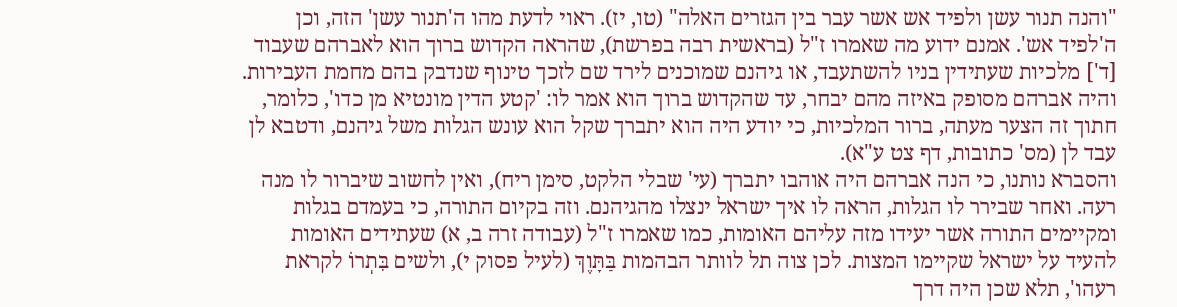"והנה תנור עשן ולפיד אש אשר עבר בין הגזרים האלה" (טו, יז). ראוי לדעת מהו ה'תנור עשן' הזה, וכן ה'לפיד אש'. אמנם ידוע מה שאמרו ז"ל (בראשית רבה בפרשת), שהראה הקדוש ברוך הוא לאברהם שעבוד [ד'] מלכיות שעתידין בניו להשתעבד, או גיהנם שמוכנים לירד שם לזכך טינוף שנדבק בהם מחמת העבירות. והיה אברהם מסופק באיזה מהם יבחר, עד שהקדוש ברוך הוא אמר לו: 'קטע הדין מונטיא מן כדו', כלומר, חתוך זה הצער מעתה, ברור המלכיות, כי יודע היה הוא יתברך שקל הוא עונש הגלות משל גיהנם, ודטבא לן עבד לן (מס' כתובות, דף צט ע"א).
והסברא נותנו, כי הנה אברהם היה אוהבו יתברך (עי' שבלי הלקט, סימן ריח), ואין לחשוב שיברור לו מנה רעה. ואחר שבירר לו הגלות, הראה לו איך ישראל ינצלו מהגיהנם. וזה בקיום התורה, כי בעמדם בגלות ומקיימים התורה אשר יעידו מזה עליהם האומות, כמו שאמרו ז"ל (עבודה זרה ב, א) שעתידים האומות להעיד על ישראל שקיימו המצות. לכן צוה תל לוותר הבהמות בַּתָּוֶךְ (לעיל פסוק י), ולשים בִּתְרוֹ לקראת רעהו', תלא שכן היה דרך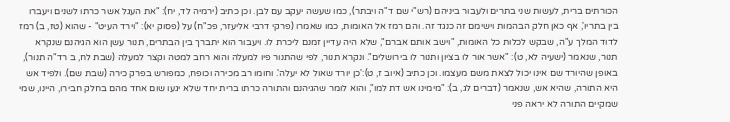הכורתים ברית, לעשות שני בתרים ולעבור ביניהם (רש"י שם ד"ה ויבתר), כמו שעשה יעקב עם לבן. וכן כתיב (ירמיה לד, יח): "את העגל אשר כרתו לשנים ויעברו בין בתריו', אף כאן חלק הבהמות וישימם זה כנגד זה. והם רמז אל האומות, כמו שאמרו (פרקי דרבי אליעזר, פכ"ח) על (פסוק יא): "וירד העיט" - שהוא (טז, ב) רמז לדוד המלך ע"ה, שבקש לכלות כל האומות, "וישב אותם אברם", שלא היה עדיין זמנם ליכרת לו. ויעבור הוא יתברך בין הבתרים, תנור עשן הוא הגיהנם שנקרא תנור, שנאמר (ישעיה לא, ט): "אשר אור לו בציון ותנור לו בירושלים". ונקרא תנור, לפי שהתנור פיו למעלה והוא רחב למטה וקצר למעלה (שבת לח, ב רד"ה תנור), באופן שהיורד שם אינו יכול לצאת משם מעצמו. וכן כתיב (איוב ז, ט):'כן יורד שאול לא יעלה'. וחומו רב מכירה וכופח, כמפורש בפרק כירה (שבת שם). ולפיד אש היא התורה, שהיא אש, שנאמר (דברים לג, ב): "מימינו אש דת למו", והוא לומר שהגיהנם והתורה כרתו ברית יחד שלא יגעו שום אחד מהם בחלק חבירו, היינו, שמי שמקיים התורה לא יראה פני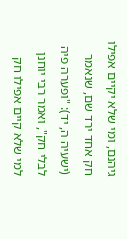גיהנם, ומי שלא יקיים אפילו חק אחד ירד שם, שנאמר (ישעיה ה, יד): "ופערה פיה לבלי חק", ואמר רבי יוחנן למי שלא קיים אפילו חק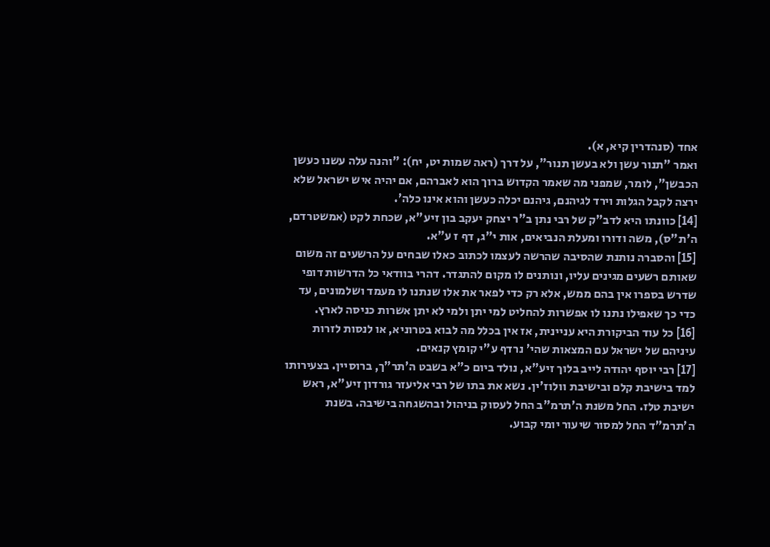אחד (סנהדרין קיא, א).
ואמר "תנור עשן ולא בעשן תנור", על דרך (ראה שמות יט, יח): "והנה עלה עשנו כעשן הכבשן", לומר, שמפני מה שאמר הקדוש ברוך הוא לאברהם, אם יהיה איש ישראל שלא ירצה לקבל הגלות וירד לגיהנם, גיהנם יכלה כעשן והוא אינו כלה'.
[14] כוונתו היא לדב"ק של רבי נתן ב"ר יצחק יעקב בון זיע"א, שכחת לקט (אמשטרדם, ה'ת"ס), משה ודורו ומעלת הנביאים, אות י"ג, דף ז ע"א.
[15] והסברה נותנת שהסיבה שהרשה לעצמו לכתוב כאלו שבחים על הרשעים זה משום שאותם רשעים מגינים עליו, ונותנים לו מקום להתגדר. דהרי בוודאי כל הדרשות דופי שדרש בספרו אין בהם ממש, אלא רק כדי לפאר את אלו שנתנו לו מעמד ושלמונים, עד כדי כך שאפילו נתנו לו אפשרות להחליט למי יתן ולמי לא יתן אשרות כניסה לארץ.
[16] כל עוד הביקורת היא עניינית, אז אין בכלל מה לבוא בטרוניא, או לנסות לזרות עיניהם של ישראל עם המצאות שהי' נרדף ע"י קומץ קנאים.
[17] רבי יוסף יהודה לייב בלוך זיע"א, נולד ביום כ"א בשבט ה'תר"ך, ברוסיין. בצעירותו למד בישיבת קלם ובישיבת וולוז'ין. נשא את בתו של רבי אליעזר גורדון זיע"א, ראש ישיבת טלז. החל משנת ה'תרמ"ב החל לעסוק בניהול ובהשגחה בישיבה. בשנת ה'תרמ"ד החל למסור שיעור יומי קבוע.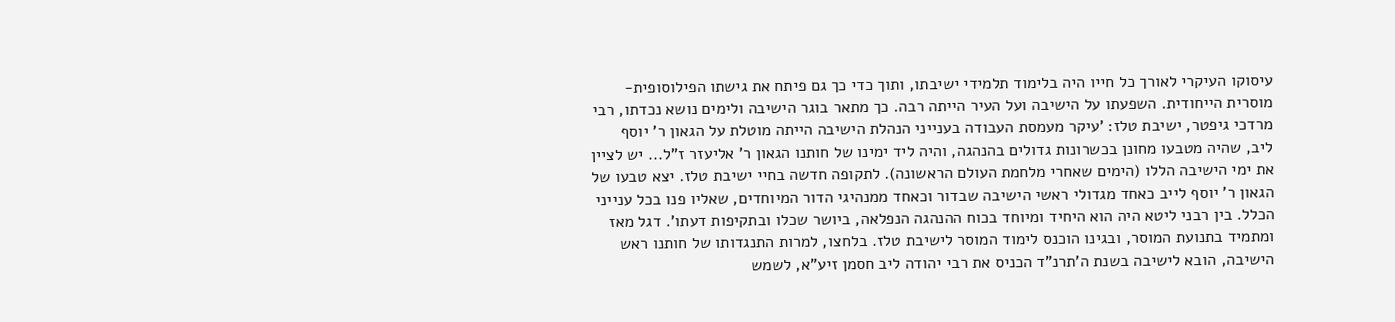עיסוקו העיקרי לאורך כל חייו היה בלימוד תלמידי ישיבתו, ותוך כדי כך גם פיתח את גישתו הפילוסופית-מוסרית הייחודית. השפעתו על הישיבה ועל העיר הייתה רבה. כך מתאר בוגר הישיבה ולימים נושא נכדתו, רבי מרדכי גיפטר, ישיבת טלז: 'עיקר מעמסת העבודה בענייני הנהלת הישיבה הייתה מוטלת על הגאון ר' יוסף ליב, שהיה מטבעו מחונן בכשרונות גדולים בהנהגה, והיה ליד ימינו של חותנו הגאון ר' אליעזר ז"ל... יש לציין את ימי הישיבה הללו (הימים שאחרי מלחמת העולם הראשונה). לתקופה חדשה בחיי ישיבת טלז. יצא טבעו של הגאון ר' יוסף לייב כאחד מגדולי ראשי הישיבה שבדור וכאחד ממנהיגי הדור המיוחדים, שאליו פנו בכל ענייני הכלל. בין רבני ליטא היה הוא היחיד ומיוחד בכוח ההנהגה הנפלאה, ביושר שכלו ובתקיפות דעתו'. דגל מאז ומתמיד בתנועת המוסר, ובגינו הוכנס לימוד המוסר לישיבת טלז. בלחצו, למרות התנגדותו של חותנו ראש הישיבה, הובא לישיבה בשנת ה'תרנ"ד הכניס את רבי יהודה ליב חסמן זיע"א, לשמש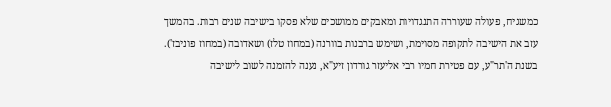כמשגיח, פעולה שעוררה התנגדויות ומאבקים ממושכים שלא פסקו בישיבה שנים רבות. בהמשך עזב את הישיבה לתקופה מסוימת, ושימש ברבנות בוורנה (במחוז טלז) ושאדובה (במחוז פוניבז'). בשנת ה'תר"ע, עם פטירת חמיו רבי אליעזר גורדון זיע"א, נענה להזמנה לשוב לישיבה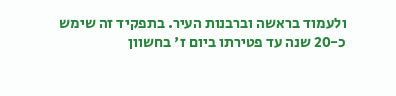ולעמוד בראשה וברבנות העיר. בתפקיד זה שימש כ-20 שנה עד פטירתו ביום ז' בחשוון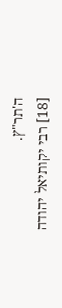ה'תר"ץ.
[18] רבי יקותיאל יהודה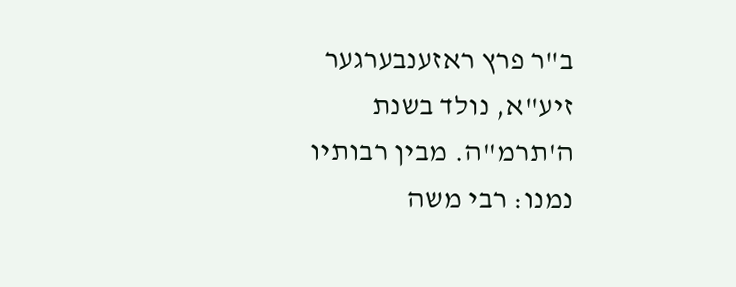ב"ר פרץ ראזענבערגער זיע"א, נולד בשנת ה'תרמ"ה. מבין רבותיו נמנו: רבי משה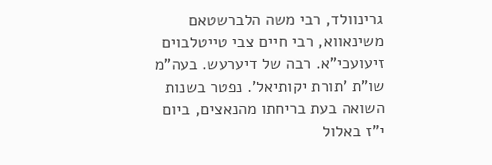גרינוולד, רבי משה הלברשטאם משינאווא, רבי חיים צבי טייטלבוים זיעועכי"א. רבה של דיערעש. בעה"מ שו"ת 'תורת יקותיאל'. נפטר בשנות השואה בעת בריחתו מהנאצים, ביום י"ז באלול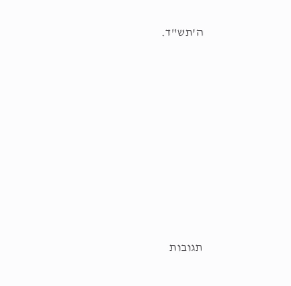ה'תש"ד.









תגובות